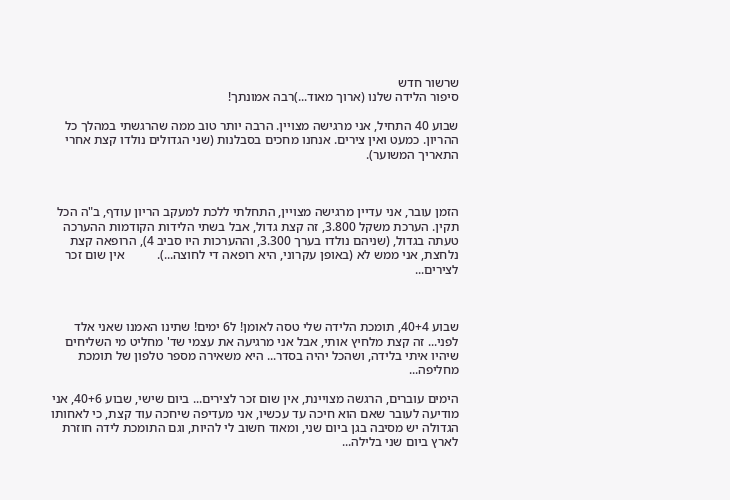שרשור חדש
סיפור הלידה שלנו (ארוך מאוד...)רבה אמונתך!

שבוע 40 התחיל, אני מרגישה מצויין. הרבה יותר טוב ממה שהרגשתי במהלך כל ההריון. כמעט ואין צירים. אנחנו מחכים בסבלנות (שני הגדולים נולדו קצת אחרי התאריך המשוער).



הזמן עובר, אני עדיין מרגישה מצויין, התחלתי ללכת למעקב הריון עודף, ב"ה הכל תקין. הערכת משקל 3.800, זה קצת גדול, אבל בשתי הלידות הקודמות ההערכה טעתה בגדול, (שניהם נולדו בערך 3.300, וההערכות היו סביב 4), הרופאה קצת נלחצת, אני ממש לא (באופן עקרוני, היא רופאה די לחוצה...).          אין שום זכר לצירים...



שבוע 40+4, תומכת הלידה שלי טסה לאומן! ל6 ימים! שתינו האמנו שאני אלד לפני... זה קצת מלחיץ אותי, אבל אני מרגיעה את עצמי שד' מחליט מי השליחים שיהיו איתי בלידה, ושהכל יהיה בסדר... היא משאירה מספר טלפון של תומכת מחליפה...

הימים עוברים, הרגשה מצויינת, אין שום זכר לצירים... ביום שישי, שבוע 40+6, אני מודיעה לעובר שאם הוא חיכה עד עכשיו, אני מעדיפה שיחכה עוד קצת, כי לאחותו הגדולה יש מסיבה בגן ביום שני, ומאוד חשוב לי להיות, וגם התומכת לידה חוזרת לארץ ביום שני בלילה...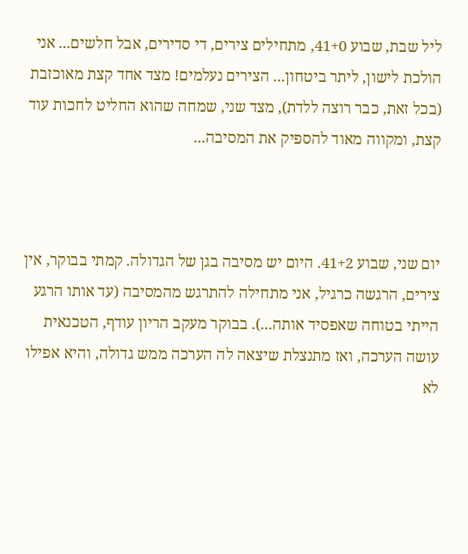ליל שבת, שבוע 41+0, מתחילים צירים, די סדירים, אבל חלשים... אני הולכת לישון, ליתר ביטחון... הצירים נעלמים! מצד אחד קצת מאוכזבת (בכל זאת, כבר רוצה ללדת), מצד שני, שמחה שהוא החליט לחכות עוד קצת, ומקווה מאוד להספיק את המסיבה...



יום שני, שבוע 41+2. היום יש מסיבה בגן של הגדולה. קמתי בבוקר, אין צירים, הרגשה כרגיל, אני מתחילה להתרגש מהמסיבה (עד אותו הרגע הייתי בטוחה שאפסיד אותה...). בבוקר מעקב הריון עודף, הטכנאית עושה הערכה, ואז מתנצלת שיצאה לה הערכה ממש גדולה, והיא אפילו לא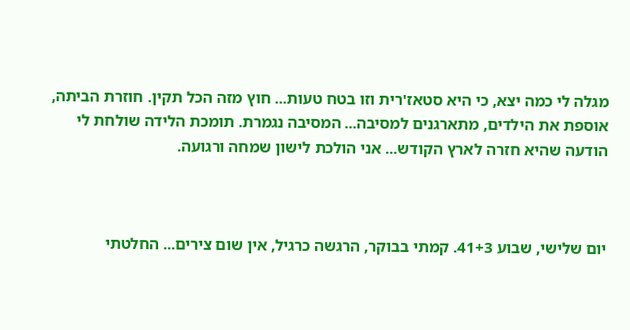מגלה לי כמה יצא, כי היא סטאז'רית וזו בטח טעות... חוץ מזה הכל תקין. חוזרת הביתה, אוספת את הילדים, מתארגנים למסיבה... המסיבה נגמרת. תומכת הלידה שולחת לי הודעה שהיא חזרה לארץ הקודש... אני הולכת לישון שמחה ורגועה.



יום שלישי, שבוע 41+3. קמתי בבוקר, הרגשה כרגיל, אין שום צירים... החלטתי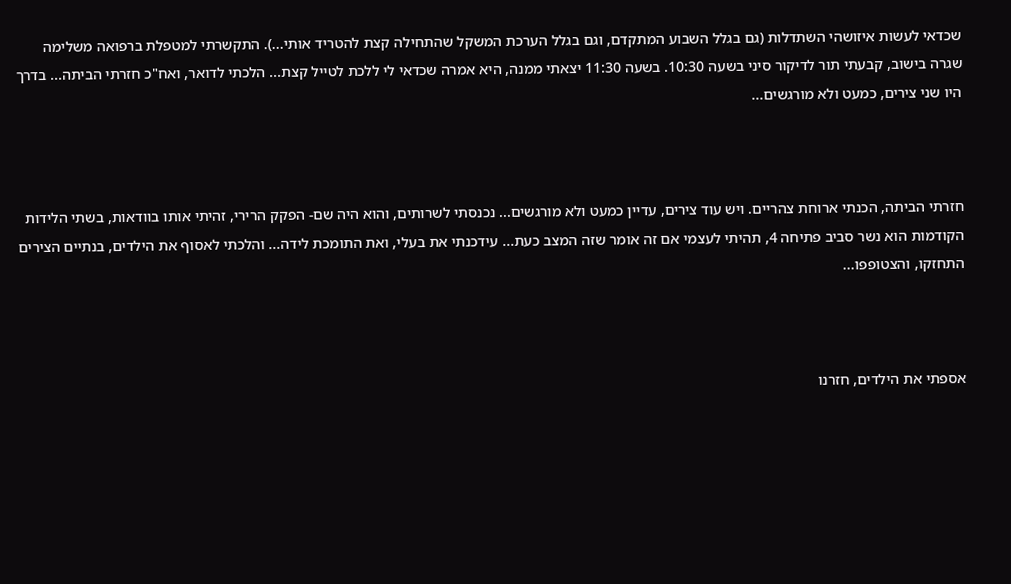שכדאי לעשות איזושהי השתדלות (גם בגלל השבוע המתקדם, וגם בגלל הערכת המשקל שהתחילה קצת להטריד אותי...). התקשרתי למטפלת ברפואה משלימה שגרה בישוב, קבעתי תור לדיקור סיני בשעה 10:30. בשעה 11:30 יצאתי ממנה, היא אמרה שכדאי לי ללכת לטייל קצת... הלכתי לדואר, ואח"כ חזרתי הביתה... בדרך היו שני צירים, כמעט ולא מורגשים...



חזרתי הביתה, הכנתי ארוחת צהריים. ויש עוד צירים, עדיין כמעט ולא מורגשים... נכנסתי לשרותים, והוא היה שם- הפקק הרירי, זהיתי אותו בוודאות, בשתי הלידות הקודמות הוא נשר סביב פתיחה 4, תהיתי לעצמי אם זה אומר שזה המצב כעת... עידכנתי את בעלי, ואת התומכת לידה... והלכתי לאסוף את הילדים, בנתיים הצירים התחזקו, והצטופפו...



אספתי את הילדים, חזרנו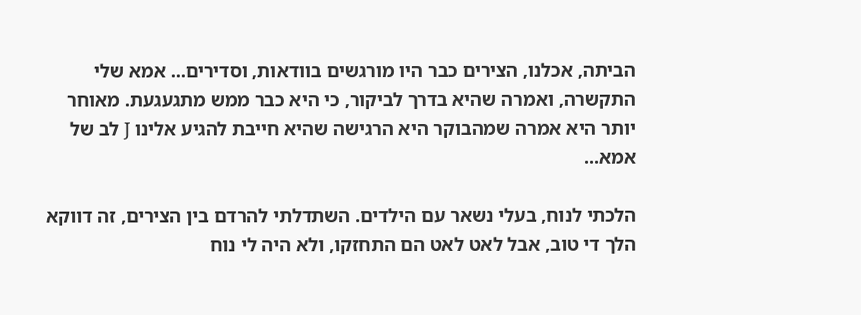הביתה, אכלנו, הצירים כבר היו מורגשים בוודאות, וסדירים... אמא שלי התקשרה, ואמרה שהיא בדרך לביקור, כי היא כבר ממש מתגעגעת. מאוחר יותר היא אמרה שמהבוקר היא הרגישה שהיא חייבת להגיע אלינו J לב של אמא...

הלכתי לנוח, בעלי נשאר עם הילדים. השתדלתי להרדם בין הצירים, זה דווקא הלך די טוב, אבל לאט לאט הם התחזקו, ולא היה לי נוח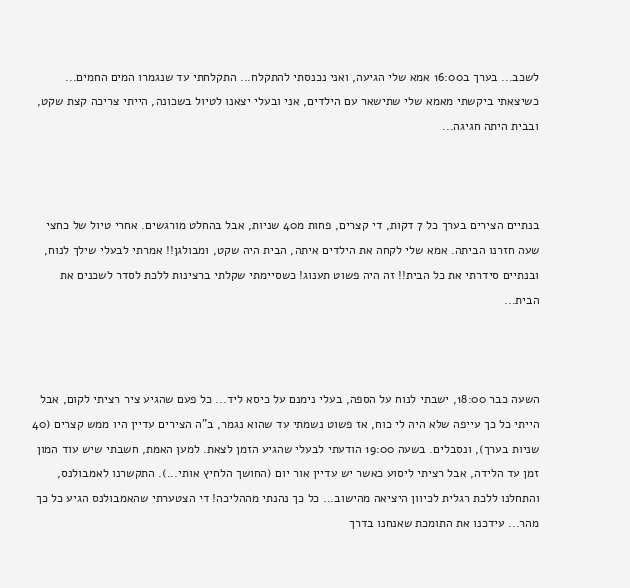לשכב... בערך ב16:00 אמא שלי הגיעה, ואני נכנסתי להתקלח... התקלחתי עד שנגמרו המים החמים... כשיצאתי ביקשתי מאמא שלי שתישאר עם הילדים, אני ובעלי יצאנו לטיול בשכונה, הייתי צריכה קצת שקט, ובבית היתה חגיגה...



בנתיים הצירים בערך כל 7 דקות, די קצרים, פחות מ40 שניות, אבל בהחלט מורגשים. אחרי טיול של כחצי שעה חזרנו הביתה. אמא שלי לקחה את הילדים איתה, הבית היה שקט, ומבולגן!! אמרתי לבעלי שילך לנוח, ובנתיים סידרתי את כל הבית!! זה היה פשוט תענוג! כשסיימתי שקלתי ברצינות ללכת לסדר לשכנים את הבית...



השעה כבר 18:00, ישבתי לנוח על הספה, בעלי נימנם על כיסא ליד... כל פעם שהגיע ציר רציתי לקום, אבל הייתי כל כך עייפה שלא היה לי כוח, אז פשוט נשמתי עד שהוא נגמר, ב"ה הצירים עדיין היו ממש קצרים (40 שניות בערך), ונסבלים. בשעה 19:00 הודעתי לבעלי שהגיע הזמן לצאת. למען האמת, חשבתי שיש עוד המון זמן עד הלידה, אבל רציתי ליסוע כאשר יש עדיין אור יום (החושך הלחיץ אותי...). התקשרנו לאמבולנס, והתחלנו ללכת רגלית לכיוון היציאה מהישוב... כל כך נהנתי מההליכה! די הצטערתי שהאמבולנס הגיע כל כך מהר... עידכנו את התומכת שאנחנו בדרך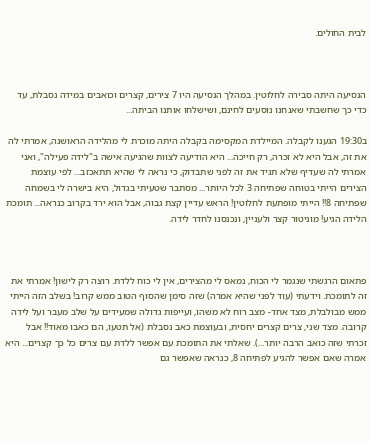לבית החולים.



הנסיעה היתה סבירה לחלוטין. במהלך הנסיעה היו 7 צירים, קצרים וכואבים במידה נסבלת, עד כדי כך שחשבתי שאנחנו נוסעים לחינם, ושישלחו אותנו הביתה...

ב19:30 הגענו לקבלה. המיילדת המקסימה בקבלה היתה מוכרת לי מהלידה הראושנה, אמרתי לה את זה, אבל היא לא זכרה, רק חייכה... היא הודיעה לצוות שהגיעה אישה ב"לידה פעילה", ואני אמרתי לה שעדיף שלא תגיד את זה לפני שתבדוק, כי נראה לי שהיא תתאכזב... לפי עוצמת הצירים הייתי בטוחה שפתיחה 3 לכל היותר... מסתבר שטעיתי בגדול, היא בישרה לי בשמחה שפתיחה 8!! הייתי מופתעת לחלוטין! הראש עדיין קצת גבוה, אבל הוא ירד בקרוב כנראה... תומכת הלידה הגיע! מוניטור קצר ולעניין, ונכנסנו לחדר לידה.



פתאום הרגשתי שנגמר לי הכוח, נמאס לי מהצירים, אין לי כוח ללדת. רוצה רק לישון! אמרתי את זה לתומכת. וידעתי (עוד לפני שהיא אמרה) שזה סימן שהסוף הטוב ממש קרוב! בשלב הזה הייתי ממש מבולבלת, מצד אחד- מצב רוח לא משהו, ועייפות גדולה שמעידים על שלב מעבר ועל לידה קרובה. מצד שני, צרים קצרים יחסית, ובעוצמת כאב נסבלת (אל תטעו, הם כאבו מאוד!! אבל זכרתי שזה כואב הרבה יותר...). שאלתי את התומכת עם אפשר ללדת עם צרים כל כך קצרים... היא אמרה שאם אפשר להגיע לפתיחה 8, כנראה שאפשר גם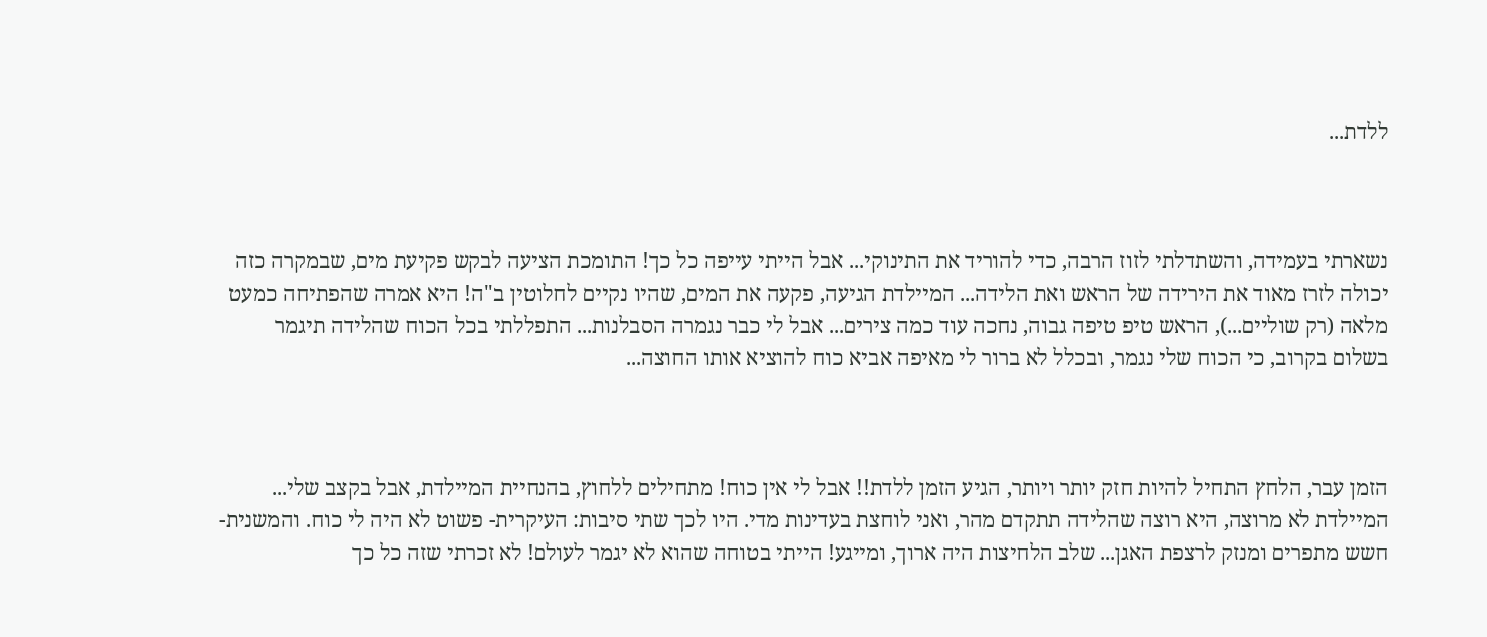ללדת...



נשארתי בעמידה, והשתדלתי לזוז הרבה, כדי להוריד את התינוקי... אבל הייתי עייפה כל כך! התומכת הציעה לבקש פקיעת מים, שבמקרה כזה יכולה לזרז מאוד את הירידה של הראש ואת הלידה... המיילדת הגיעה, פקעה את המים, שהיו נקיים לחלוטין ב"ה! היא אמרה שהפתיחה כמעט מלאה (רק שוליים...), הראש טיפ טיפה גבוה, נחכה עוד כמה צירים... אבל לי כבר נגמרה הסבלנות... התפללתי בכל הכוח שהלידה תיגמר בשלום בקרוב, כי הכוח שלי נגמר, ובכלל לא ברור לי מאיפה אביא כוח להוציא אותו החוצה...



הזמן עבר, הלחץ התחיל להיות חזק יותר ויותר, הגיע הזמן ללדת!! אבל לי אין כוח! מתחילים ללחוץ, בהנחיית המיילדת, אבל בקצב שלי... המיילדת לא מרוצה, היא רוצה שהלידה תתקדם מהר, ואני לוחצת בעדינות מדי. היו לכך שתי סיבות: העיקרית- פשוט לא היה לי כוח. והמשנית- חשש מתפרים ומנזק לרצפת האגן... שלב הלחיצות היה ארוך, ומייגע! הייתי בטוחה שהוא לא יגמר לעולם! לא זכרתי שזה כל כך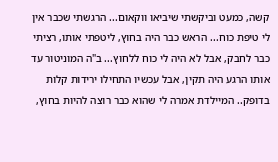קשה, כמעט וביקשתי שיביאו ווקאום... הרגשתי שכבר אין לי טיפת כוח... הראש כבר היה בחוץ, ליטפתי אותו, רציתי כבר לחבק, אבל לא היה לי כוח ללחוץ... ב"ה המוניטור עד אותו הרגע היה תקין, אבל עכשיו התחילו ירידות קלות בדופק.. המיילדת אמרה לי שהוא כבר רוצה להיות בחוץ,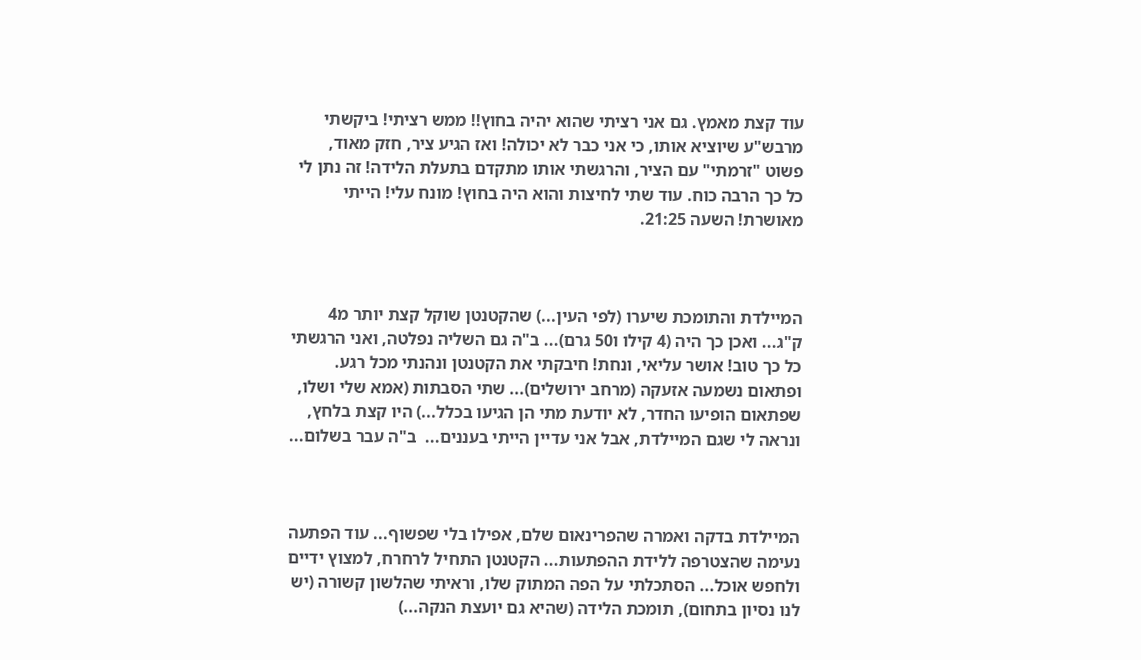עוד קצת מאמץ. גם אני רציתי שהוא יהיה בחוץ!! ממש רציתי! ביקשתי מרבש"ע שיוציא אותו, כי אני כבר לא יכולה! ואז הגיע ציר, חזק מאוד, פשוט "זרמתי" עם הציר, והרגשתי אותו מתקדם בתעלת הלידה! זה נתן לי כל כך הרבה כוח. עוד שתי לחיצות והוא היה בחוץ! מונח עלי! הייתי מאושרת! השעה 21:25.



המיילדת והתומכת שיערו (לפי העין...) שהקטנטן שוקל קצת יותר מ4 ק"ג... ואכן כך היה (4 קילו ו50 גרם)... ב"ה גם השליה נפלטה, ואני הרגשתי כל כך טוב! אושר עליאי, ונחת! חיבקתי את הקטנטן ונהנתי מכל רגע. ופתאום נשמעה אזעקה (מרחב ירושלים)... שתי הסבתות (אמא שלי ושלו, שפתאום הופיעו החדר, לא יודעת מתי הן הגיעו בכלל...) היו קצת בלחץ, ונראה לי שגם המיילדת, אבל אני עדיין הייתי בעננים...  ב"ה עבר בשלום...



המיילדת בדקה ואמרה שהפרינאום שלם, אפילו בלי שפשוף... עוד הפתעה נעימה שהצטרפה ללידת ההפתעות... הקטנטן התחיל לרחרח, למצוץ ידיים ולחפש אוכל... הסתכלתי על הפה המתוק שלו, וראיתי שהלשון קשורה (יש לנו נסיון בתחום), תומכת הלידה (שהיא גם יועצת הנקה...)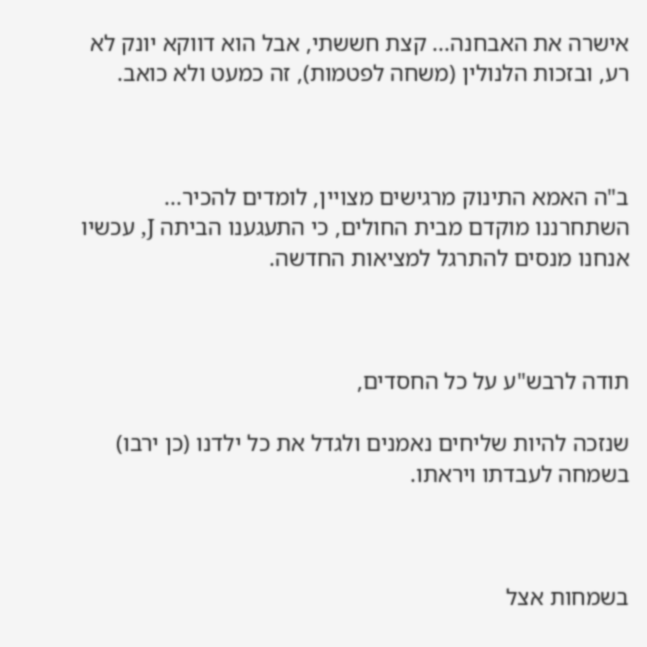אישרה את האבחנה... קצת חששתי, אבל הוא דווקא יונק לא רע, ובזכות הלנולין (משחה לפטמות), זה כמעט ולא כואב.



ב"ה האמא התינוק מרגישים מצויין, לומדים להכיר... השתחרננו מוקדם מבית החולים, כי התעגענו הביתה J, עכשיו אנחנו מנסים להתרגל למציאות החדשה.



תודה לרבש"ע על כל החסדים,

שנזכה להיות שליחים נאמנים ולגדל את כל ילדנו (כן ירבו) בשמחה לעבדתו ויראתו.



בשמחות אצל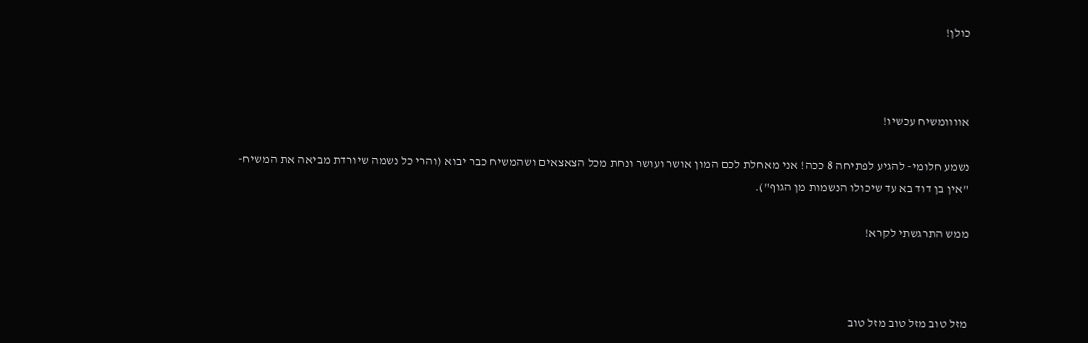כולן!



אוווומשיח עכשיו!

נשמע חלומי- להגיע לפתיחה 8 ככה! אני מאחלת לכם המון אושר ועושר ונחת מכל הצאצאים ושהמשיח כבר יבוא (והרי כל נשמה שיורדת מביאה את המשיח- "אין בן דוד בא עד שיכולו הנשמות מן הגוף").

ממש התרגשתי לקרא!



מזל טוב מזל טוב מזל טוב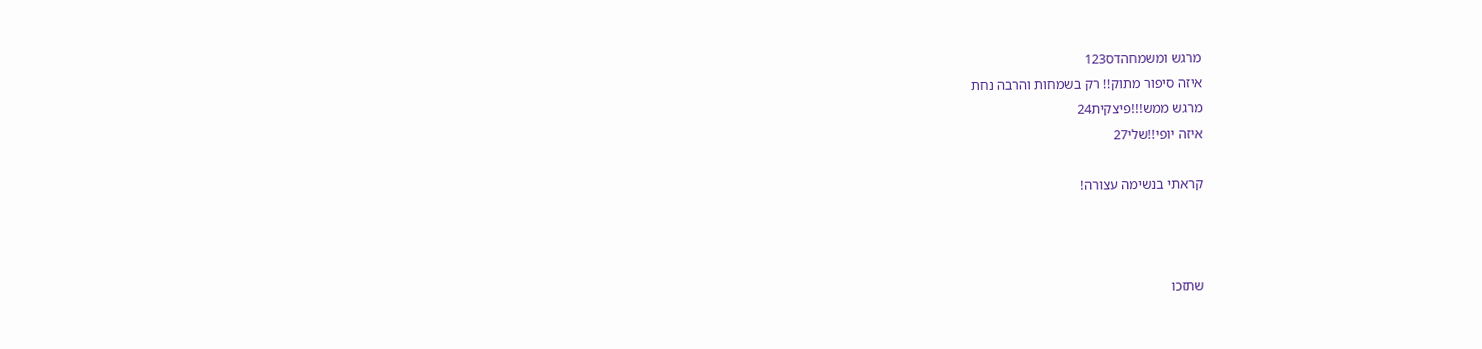מרגש ומשמחהדס123
איזה סיפור מתוק!! רק בשמחות והרבה נחת
מרגש ממש!!!פיצקית24
איזה יופי!!שלי27

קראתי בנשימה עצורה!



שתזכו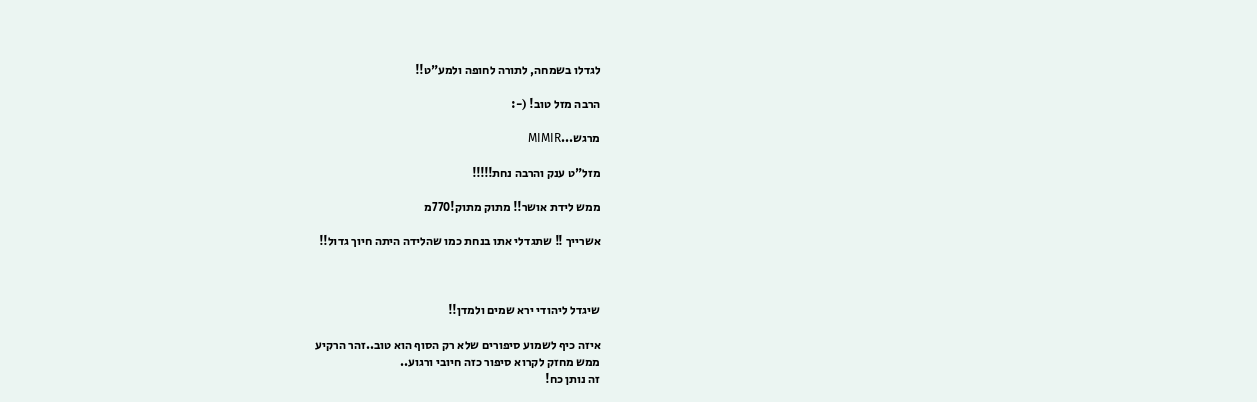לגדלו בשמחה, לתורה לחופה ולמע"ט!!

הרבה מזל טוב! (-:

מרגש...MIMIR

מזל"ט ענק והרבה נחת!!!!!

ממש לידת אושר!! מתוק מתוק!770מ

אשרייך !! שתגדלי אתו בנחת כמו שהלידה היתה חיוך גדול!!



שיגדל ליהודי ירא שמים ולמדן!!

איזה כיף לשמוע סיפורים שלא רק הסוף הוא טוב..זהר הרקיע
ממש מחזק לקרוא סיפור כזה חיובי ורגוע..
זה נותן כח!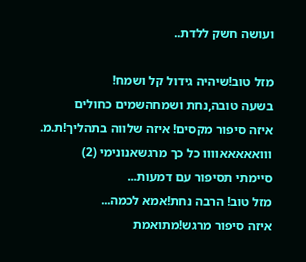ועושה חשק ללדת..

מזל טוב!שיהיה גידול קל ושמח!
בשעה טובה,נחת ושמחהשמים כחולים
איזה סיפור מקסים! איזה שלווה בתהליך!ת.מ.
ווואאאאאוווו כל כך מרגשאנונימי (2)
סיימתי תסיפור עם דמעות...
מזל טוב! הרבה נחת!אמא לכמה...
איזה סיפור מרגש!מתואמת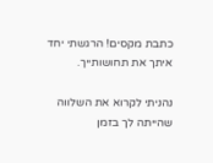כתבת מקסים! הרגשתי יחד איתך את תחושותייך.

נהניתי לקרוא את השלווה שהייתה לך בזמן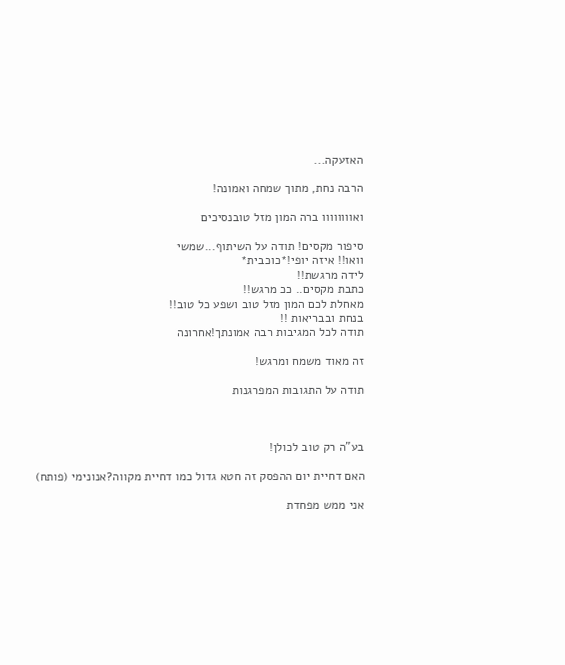האזעקה...

הרבה נחת, מתוך שמחה ואמונה!

ואוווווווו ברה המון מזל טובנסיכים

סיפור מקסים! תודה על השיתוף...שמשי
וואו!! איזה יופי!*כוכבית*
לידה מרגשת!!
כתבת מקסים.. ככ מרגש!!
מאחלת לכם המון מזל טוב ושפע כל טוב!!
בנחת ובבריאות !!
תודה לכל המגיבות רבה אמונתך!אחרונה

זה מאוד משמח ומרגש!

תודה על התגובות המפרגנות



בע"ה רק טוב לכולן!

האם דחיית יום ההפסק זה חטא גדול כמו דחיית מקווה?אנונימי (פותח)

אני ממש מפחדת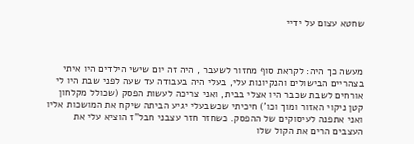שחטא עצום על ידיי



מעשה כך היה: לקראת סוף מחזור לשעבר , היה זה יום שישי הילדים היו איתי בצהריים הבישולים והנקיונות עלי, בעלי היה בעבודה עד שעה לפני שבת היו לי אורחים לשבת שכבר היו אצלי בבית, ואני צריכה לעשות הפסק (שכולל מקלחון קטן ניקוי האזור ומוך וכו') חיכיתי שכשבעלי יגיע הביתה שיקח את המושכות אליו ואני אתפנה לעיסוקים של ההפסק. כשחזר חזר עצבני חבל"ז הוציא עלי את העצבים הרים את הקול שלו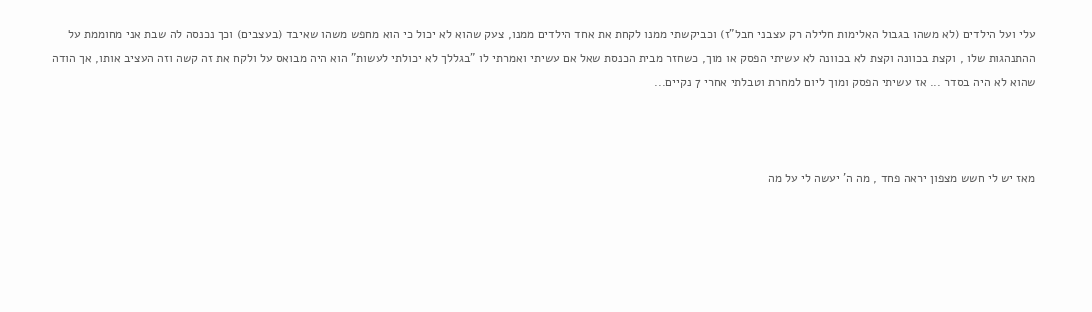עלי ועל הילדים (לא משהו בגבול האלימות חלילה רק עצבני חבל"ז) וכביקשתי ממנו לקחת את אחד הילדים ממנו, צעק שהוא לא יכול כי הוא מחפש משהו שאיבד (בעצבים) וכך נכנסה לה שבת אני מחוממת על ההתנהגות שלו , וקצת בכוונה וקצת לא בכוונה לא עשיתי הפסק או מוך, כשחזר מבית הכנסת שאל אם עשיתי ואמרתי לו "בגללך לא יכולתי לעשות" הוא היה מבואס על ולקח את זה קשה וזה העציב אותו, אך הודה שהוא לא היה בסדר ... אז עשיתי הפסק ומוך ליום למחרת וטבלתי אחרי 7 נקיים...



מאז יש לי חשש מצפון יראה פחד , מה ה' יעשה לי על מה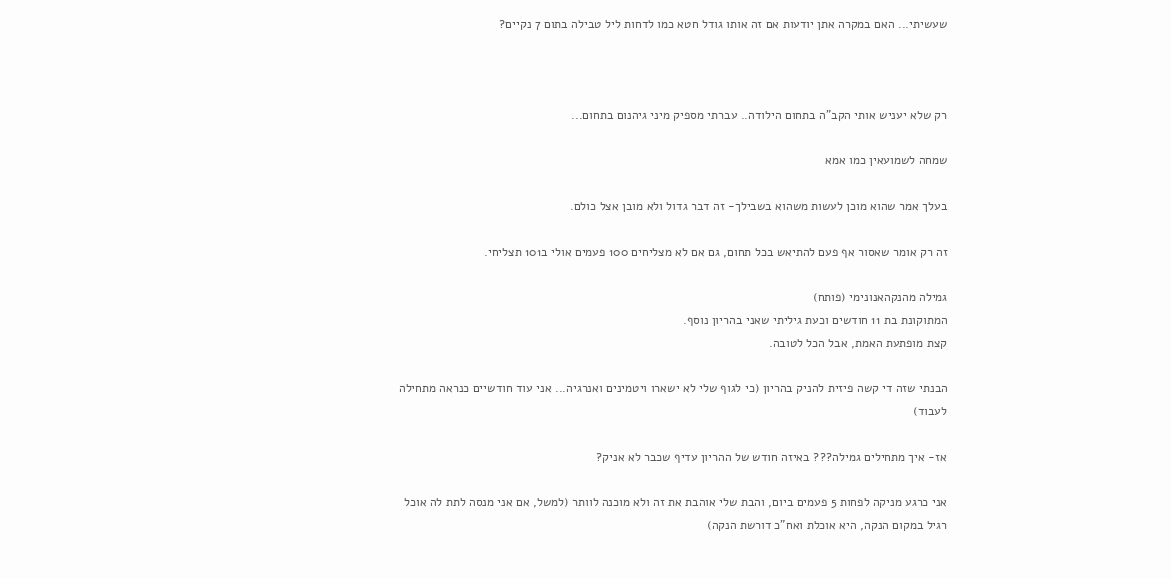שעשיתי... האם במקרה אתן יודעות אם זה אותו גודל חטא כמו לדחות ליל טבילה בתום 7 נקיים?



רק שלא יעניש אותי הקב"ה בתחום הילודה.. עברתי מספיק מיני גיהנום בתחום...

שמחה לשמועאין כמו אמא

בעלך אמר שהוא מוכן לעשות משהוא בשבילך- זה דבר גדול ולא מובן אצל כולם.

זה רק אומר שאסור אף פעם להתיאש בכל תחום, גם אם לא מצליחים 100 פעמים אולי ב101 תצליחי.

גמילה מהנקהאנונימי (פותח)
המתוקונת בת 11 חודשים וכעת גיליתי שאני בהריון נוסף.
קצת מופתעת האמת, אבל הכל לטובה.

הבנתי שזה די קשה פיזית להניק בהריון (כי לגוף שלי לא ישארו ויטמינים ואנרגיה... אני עוד חודשיים כנראה מתחילה לעבוד)

אז- איך מתחילים גמילה??? באיזה חודש של ההריון עדיף שכבר לא אניק?

אני כרגע מניקה לפחות 5 פעמים ביום, והבת שלי אוהבת את זה ולא מוכנה לוותר (למשל, אם אני מנסה לתת לה אוכל רגיל במקום הנקה, היא אוכלת ואח"כ דורשת הנקה)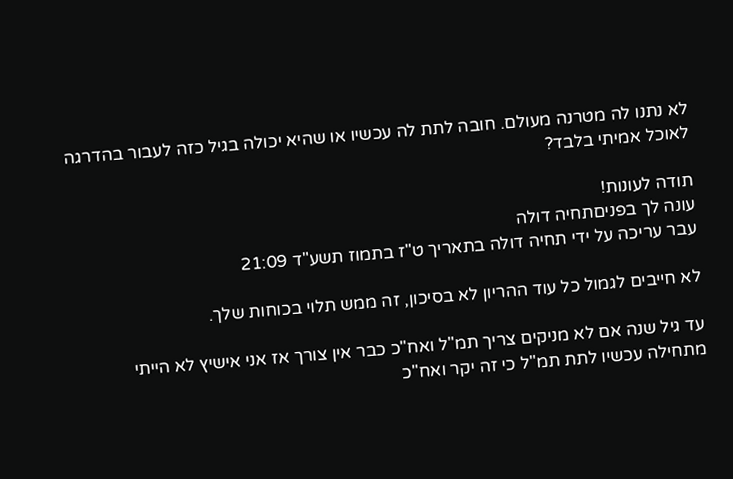לא נתנו לה מטרנה מעולם. חובה לתת לה עכשיו או שהיא יכולה בגיל כזה לעבור בהדרגה לאוכל אמיתי בלבד?

תודה לעונות!
עונה לך בפניםתחיה דולה
עבר עריכה על ידי תחיה דולה בתאריך ט"ז בתמוז תשע"ד 21:09

לא חייבים לגמול כל עוד ההריון לא בסיכון, זה ממש תלוי בכוחות שלך.

עד גיל שנה אם לא מניקים צריך תמ"ל ואח"כ כבר אין צורך אז אני אישיץ לא הייתי מתחילה עכשיו לתת תמ"ל כי זה יקר ואח"כ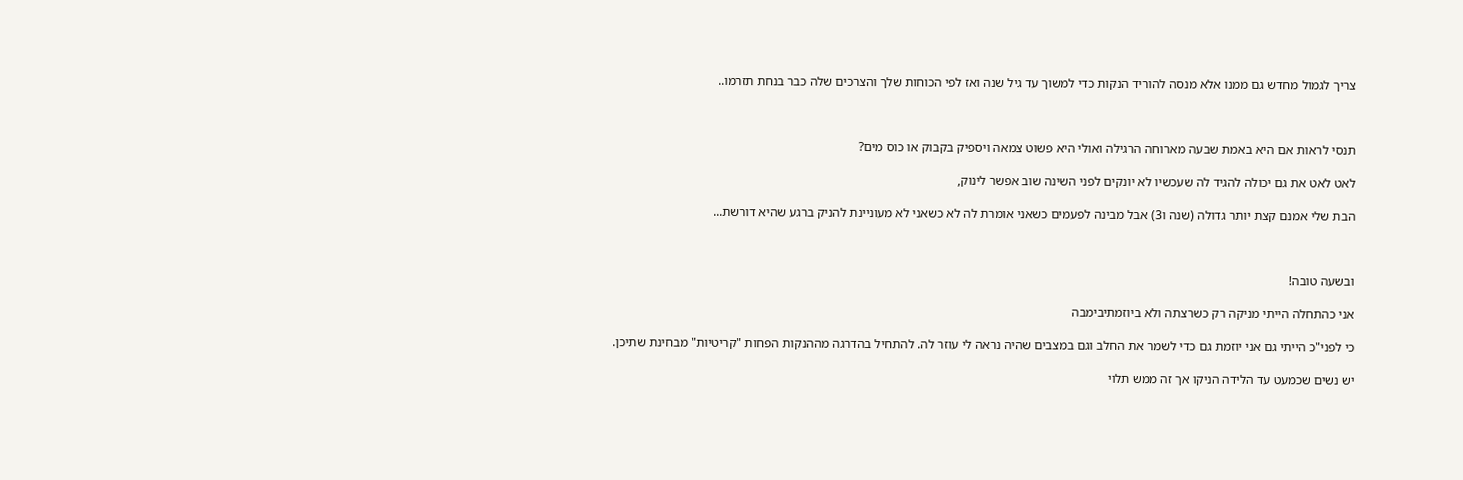צריך לגמול מחדש גם ממנו אלא מנסה להוריד הנקות כדי למשוך עד גיל שנה ואז לפי הכוחות שלך והצרכים שלה כבר בנחת תזרמו..



תנסי לראות אם היא באמת שבעה מארוחה הרגילה ואולי היא פשוט צמאה ויספיק בקבוק או כוס מים?

לאט לאט את גם יכולה להגיד לה שעכשיו לא יונקים לפני השינה שוב אפשר לינוק,

הבת שלי אמנם קצת יותר גדולה (שנה ו3) אבל מבינה לפעמים כשאני אומרת לה לא כשאני לא מעוניינת להניק ברגע שהיא דורשת...



ובשעה טובה!

אני כהתחלה הייתי מניקה רק כשרצתה ולא ביוזמתיבימבה

כי לפני"כ הייתי גם אני יוזמת גם כדי לשמר את החלב וגם במצבים שהיה נראה לי עוזר לה. להתחיל בהדרגה מההנקות הפחות "קריטיות" מבחינת שתיכן.

יש נשים שכמעט עד הלידה הניקו אך זה ממש תלוי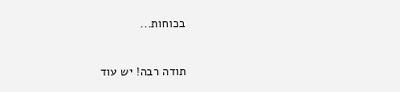בכוחות...

תודה רבה! יש עוד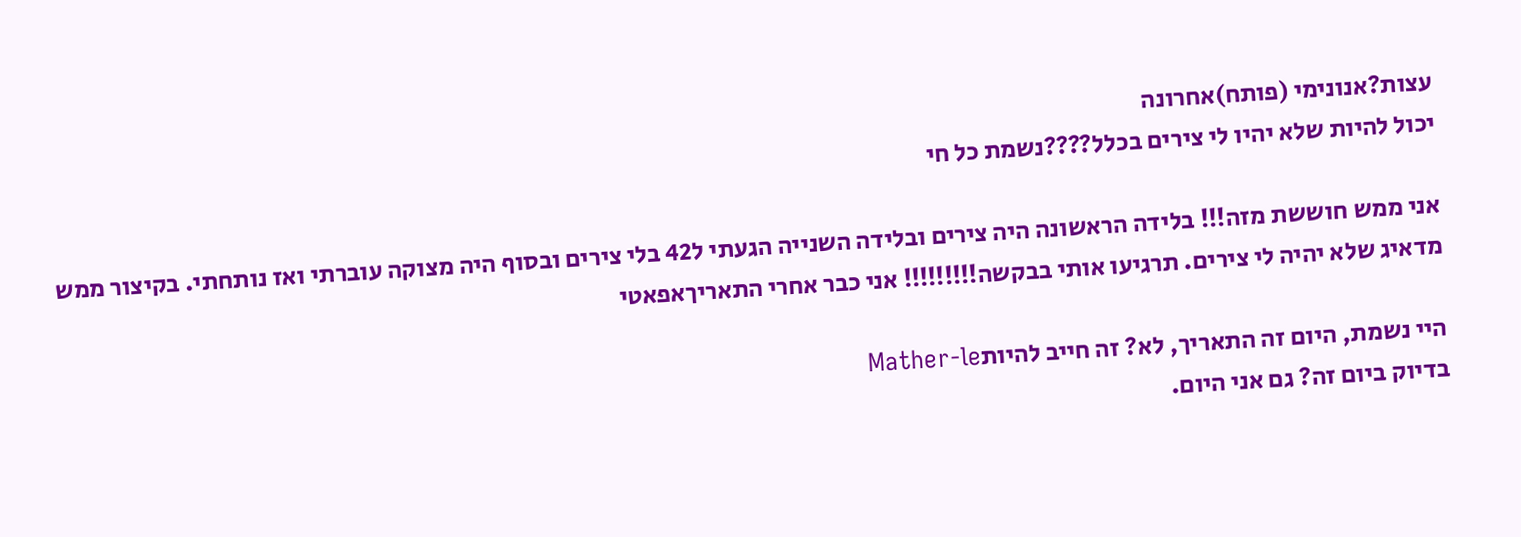עצות?אנונימי (פותח)אחרונה
יכול להיות שלא יהיו לי צירים בכלל????נשמת כל חי

אני ממש חוששת מזה!!! בלידה הראשונה היה צירים ובלידה השנייה הגעתי ל42 בלי צירים ובסוף היה מצוקה עוברתי ואז נותחתי. בקיצור ממש מדאיג שלא יהיה לי צירים. תרגיעו אותי בבקשה!!!!!!!!! אני כבר אחרי התאריךאפאטי

היי נשמת, היום זה התאריך, לא? זה חייב להיותMather-le
בדיוק ביום זה? גם אני היום.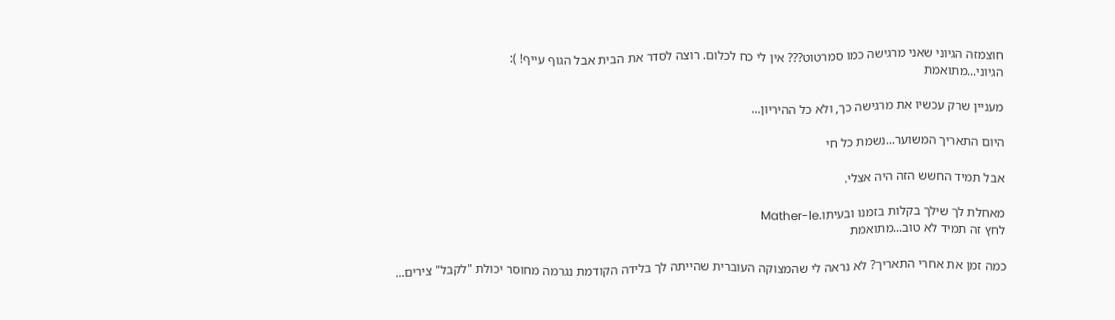חוצמזה הגיוני שאני מרגישה כמו סמרטוט??? אין לי כח לכלום. רוצה לסדר את הבית אבל הגוף עייף! ):
הגיוני...מתואמת

מעניין שרק עכשיו את מרגישה כך, ולא כל ההיריון...

היום התאריך המשוער...נשמת כל חי

אבל תמיד החשש הזה היה אצלי.

מאחלת לך שילך בקלות בזמנו ובעיתו.Mather-le
לחץ זה תמיד לא טוב...מתואמת

כמה זמן את אחרי התאריך? לא נראה לי שהמצוקה העוברית שהייתה לך בלידה הקודמת נגרמה מחוסר יכולת "לקבל" צירים...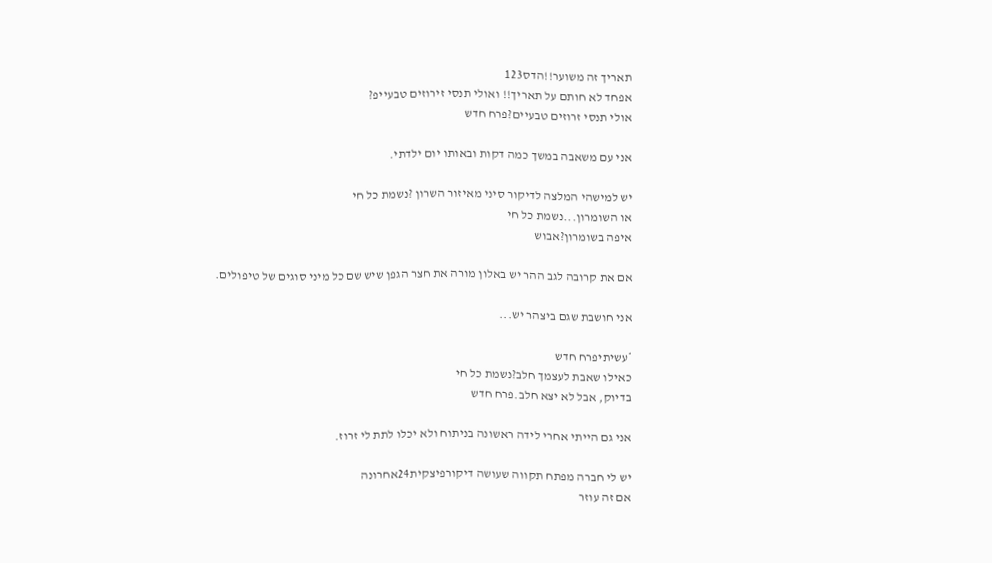תאריך זה משוער!!הדס123
אפחד לא חותם על תאריך!! ואולי תנסי זירוזים טבעייפ?
אולי תנסי זרוזים טבעיים?פרח חדש

אני עם משאבה במשך כמה דקות ובאותו יום ילדתי.

יש למישהי המלצה לדיקור סיני מאיזור השרון ?נשמת כל חי
או השומרון...נשמת כל חי
איפה בשומרון?אבוש

אם את קרובה לגב ההר יש באלון מורה את חצר הגפן שיש שם כל מיני סוגים של טיפולים.

אני חושבת שגם ביצהר יש...

*עשיתיפרח חדש
כאילו שאבת לעצמך חלב?נשמת כל חי
בדיוק, אבל לא יצא חלב.פרח חדש

אני גם הייתי אחרי לידה ראשונה בניתוח ולא יכלו לתת לי זרוז.

יש לי חברה מפתח תקווה שעושה דיקורפיצקית24אחרונה
אם זה עוזר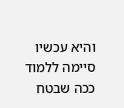והיא עכשיו סיימה ללמוד ככה שבטח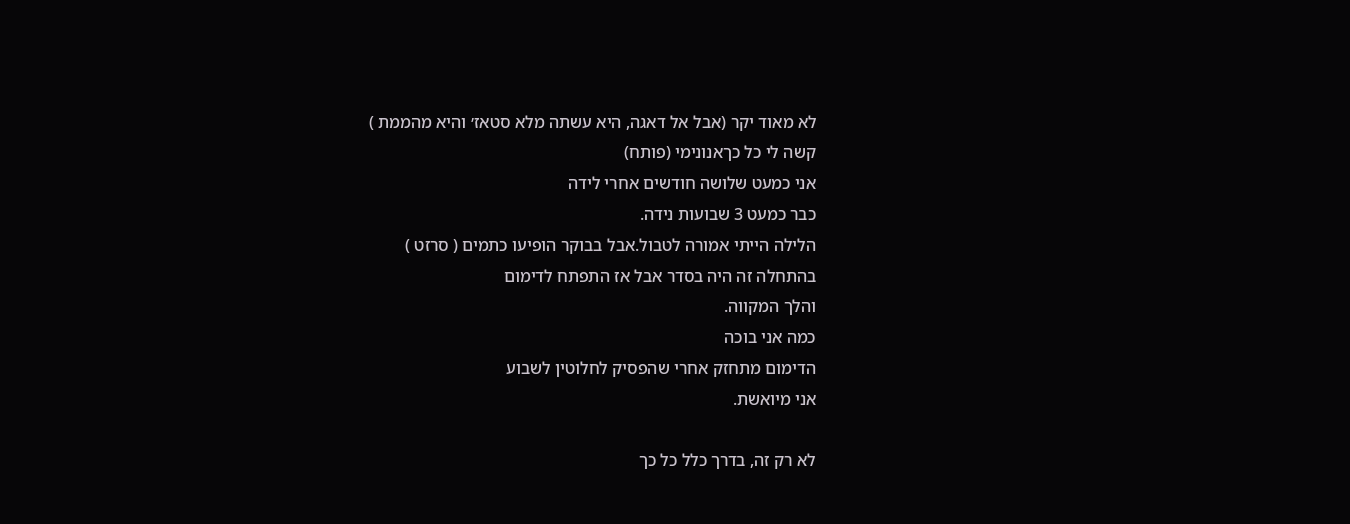לא מאוד יקר (אבל אל דאגה, היא עשתה מלא סטאז׳ והיא מהממת )
קשה לי כל כךאנונימי (פותח)
אני כמעט שלושה חודשים אחרי לידה
כבר כמעט 3 שבועות נידה.
הלילה הייתי אמורה לטבול.אבל בבוקר הופיעו כתמים ( סרזט )
בהתחלה זה היה בסדר אבל אז התפתח לדימום
והלך המקווה.
כמה אני בוכה
הדימום מתחזק אחרי שהפסיק לחלוטין לשבוע
אני מיואשת.

לא רק זה, בדרך כלל כל כך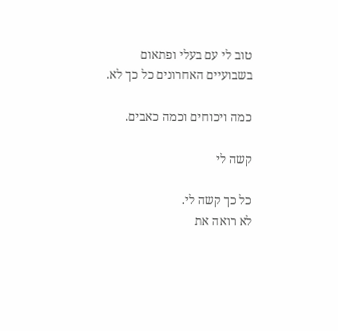טוב לי עם בעלי ופתאום בשבועיים האחרונים כל כך לא.

כמה ויכוחים וכמה כאבים.

קשה לי

כל כך קשה לי.
לא רואה את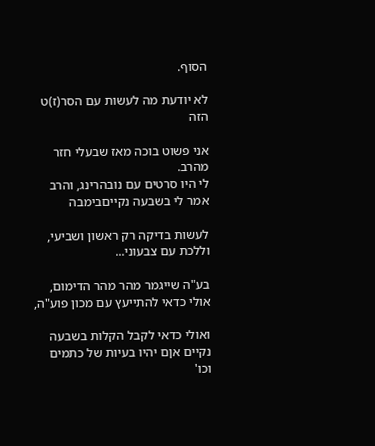הסוף.

לא יודעת מה לעשות עם הסר(ז)ט הזה

אני פשוט בוכה מאז שבעלי חזר מהרב.
לי היו סרטים עם נובהרינג, והרב אמר לי בשבעה נקייםבימבה

לעשות בדיקה רק ראשון ושביעי, וללכת עם צבעוני...

בע"ה שייגמר מהר מהר הדימום, אולי כדאי להתייעץ עם מכון פוע"ה,

ואולי כדאי לקבל הקלות בשבעה נקיים אןם יהיו בעיות של כתמים וכו'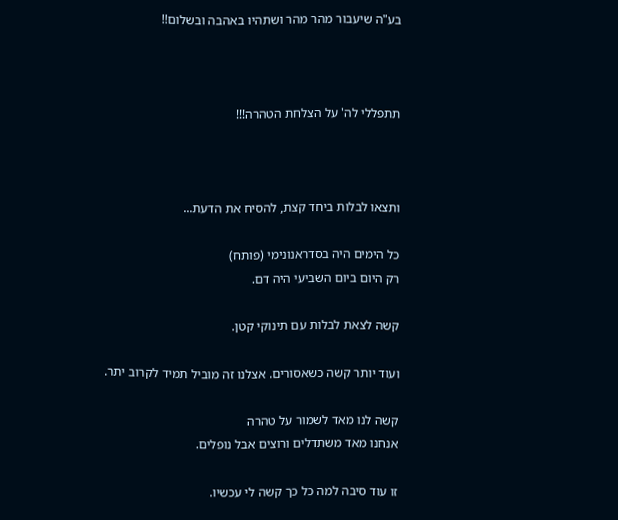בע"ה שיעבור מהר מהר ושתהיו באהבה ובשלום!!



תתפללי לה' על הצלחת הטהרה!!!



ותצאו לבלות ביחד קצת, להסיח את הדעת...

כל הימים היה בסדראנונימי (פותח)
רק היום ביום השביעי היה דם.

קשה לצאת לבלות עם תינוקי קטן.

ועוד יותר קשה כשאסורים. אצלנו זה מוביל תמיד לקרוב יתר.

קשה לנו מאד לשמור על טהרה
אנחנו מאד משתדלים ורוצים אבל נופלים.

זו עוד סיבה למה כל כך קשה לי עכשיו.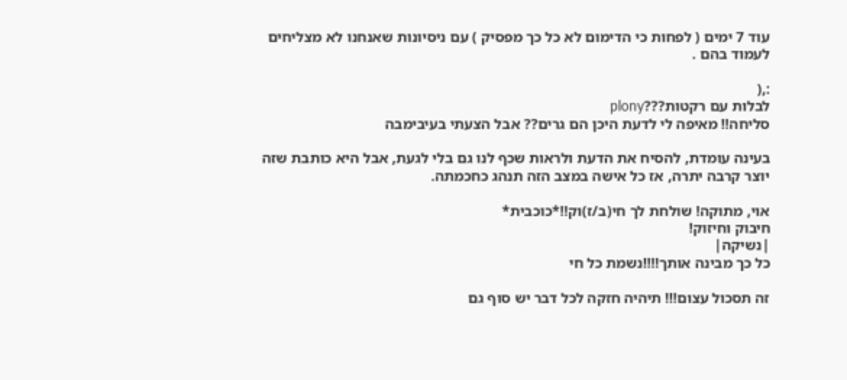עוד 7 ימים ( לפחות כי הדימום לא כל כך מפסיק ) עם ניסיונות שאנחנו לא מצליחים לעמוד בהם .

:,(
לבלות עם רקטות???plony
סליחה!! מאיפה לי לדעת היכן הם גרים?? אבל הצעתי בעיבימבה

בעינה עומדת, להסיח את הדעת ולראות שכף לנו גם בלי לגעת, אבל היא כותבת שזה יוצר קרבה יתרה, אז כל אישה במצב הזה תנהג כחכמתה.

אוי, מתוקה! שולחת לך חי(ב/ז)וק!!*כוכבית*
חיבוק וחיזוק!
|נשיקה|
כל כך מבינה אותך!!!!נשמת כל חי

זה תסכול עצום!!! תיהיה חזקה לכל דבר יש סוף גם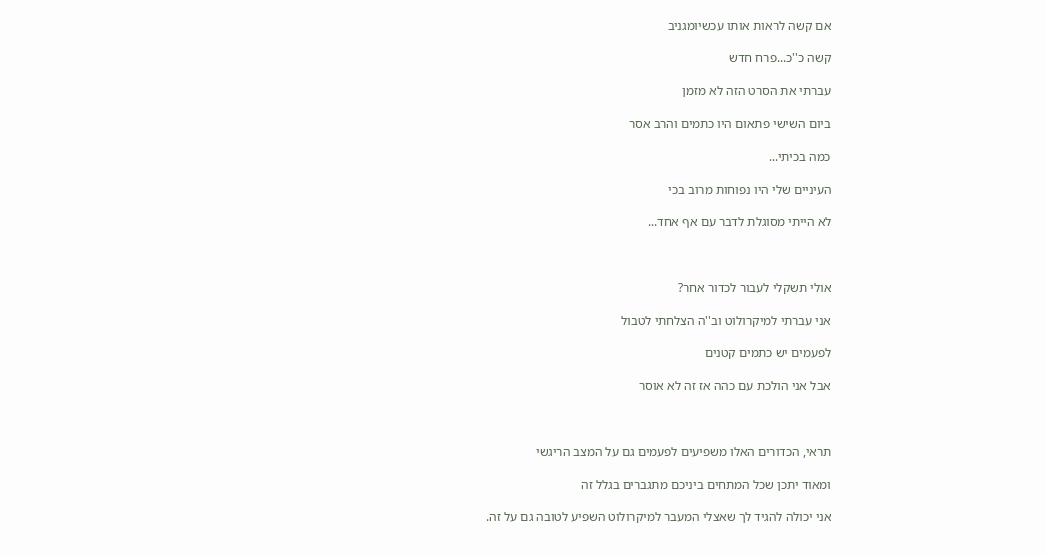אם קשה לראות אותו עכשיומגניב

קשה כ''כ...פרח חדש

עברתי את הסרט הזה לא מזמן

ביום השישי פתאום היו כתמים והרב אסר

כמה בכיתי...

העיניים שלי היו נפוחות מרוב בכי

לא הייתי מסוגלת לדבר עם אף אחד...



אולי תשקלי לעבור לכדור אחר?

אני עברתי למיקרולוט וב''ה הצלחתי לטבול

לפעמים יש כתמים קטנים

אבל אני הולכת עם כהה אז זה לא אוסר



תראי, הכדורים האלו משפיעים לפעמים גם על המצב הריגשי

ומאוד יתכן שכל המתחים ביניכם מתגברים בגלל זה

אני יכולה להגיד לך שאצלי המעבר למיקרולוט השפיע לטובה גם על זה.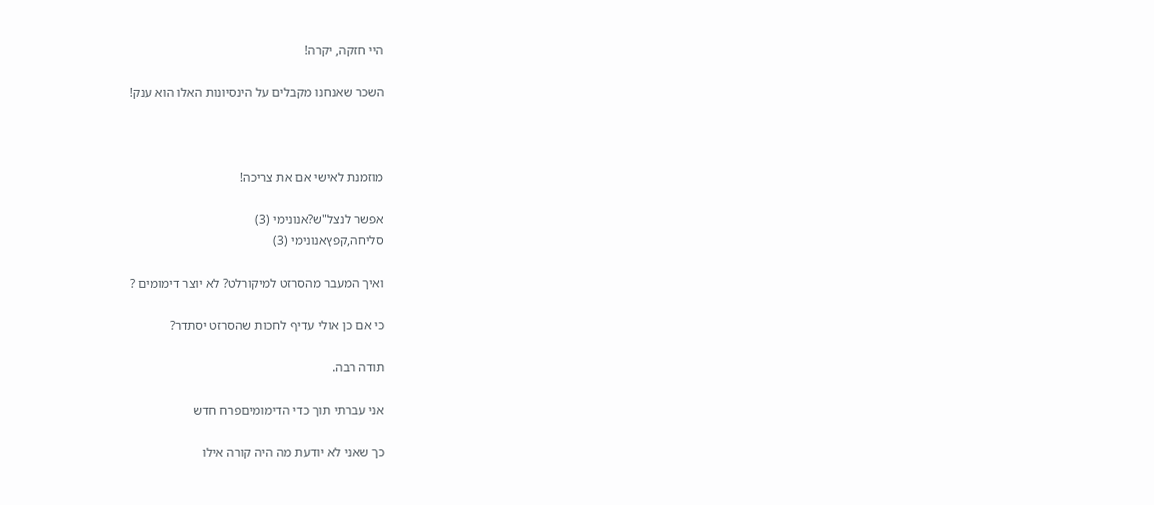היי חזקה, יקרה!

השכר שאנחנו מקבלים על הינסיונות האלו הוא ענק!



מוזמנת לאישי אם את צריכה!

אפשר לנצל"ש?אנונימי (3)
סליחה,קפץאנונימי (3)

ואיך המעבר מהסרזט למיקורלט? לא יוצר דימומים ?

כי אם כן אולי עדיף לחכות שהסרזט יסתדר?

תודה רבה.

אני עברתי תוך כדי הדימומיםפרח חדש

כך שאני לא יודעת מה היה קורה אילו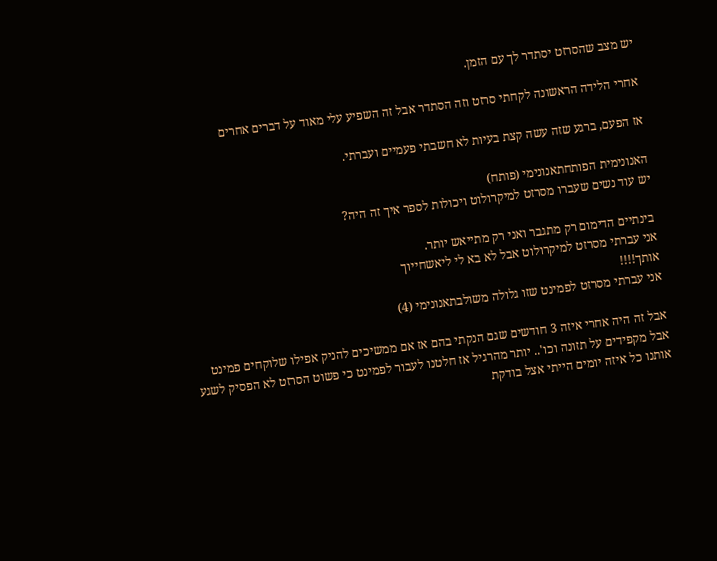יש מצב שהסרזט יסתדר לך עם הזמן.

אחרי הלידה הראשונה לקחתי סרזט וזה הסתדר אבל זה השפיע עלי מאוד על דברים אחרים

אז הפעם, ברגע שזה עשה קצת בעיות לא חשבתי פעמיים ועברתי.

האנונימית הפותחתאנונימי (פותח)
יש עוד נשים שעברו מסרזט למיקרולוט ויכולות לספר איך זה היה?

בינתיים הדימום רק מתגבר ואני רק מתייאש יותר.
אני עברתי מסרזט למיקרולוט אבל לא בא לי ליאשחייוך
אותך!!!!
אני עברתי מסרזט לפמינט שזו גלולה משולבתאנונימי (4)

אבל זה היה אחרי איזה 3 חודשים שגם הנקתי בהם אז אם ממשיכים להניק אפילו שלוקחים פמינט אבל מקפידים על תזונה וכו'.. יותר מהרגיל אז חלטנו לעבור לפמינט כי פשוט הסרזט לא הפסיק לשגע אותנו כל איזה יומים הייתי אצל בודקת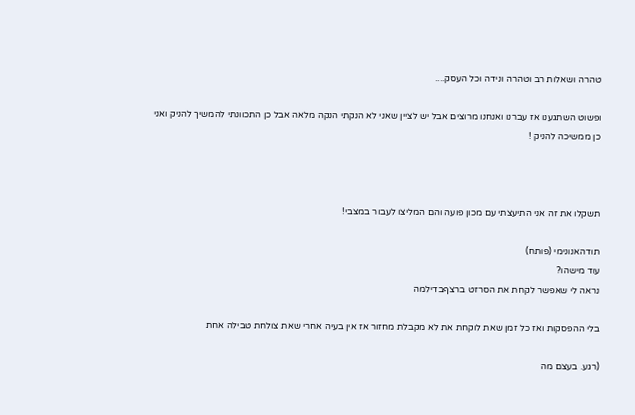טהרה ושאלות רב וטהרה ונידה וכל העסק....

ופשוט השתגענו אז עברנו ואנחנו מרוצים אבל יש לציין שאני לא הנקתי הנקה מלאה אבל כן התכוונתי להמשיך להניק ואני כן ממשיכה להניק !



תשקלו את זה אני התיעצתי עם מכון פועה והם המליצו לעבור במצבי!

תודהאנונימי (פותח)
עוד מישהו?
נראה לי שאפשר לקחת את הסרזט ברצףבדילמה

בלי ההפסקות ואז כל זמן שאת לוקחת את לא מקבלת מחזור אז אין בעיה אחרי שאת צולחת טבילה אחת

(רגע. בעצם מה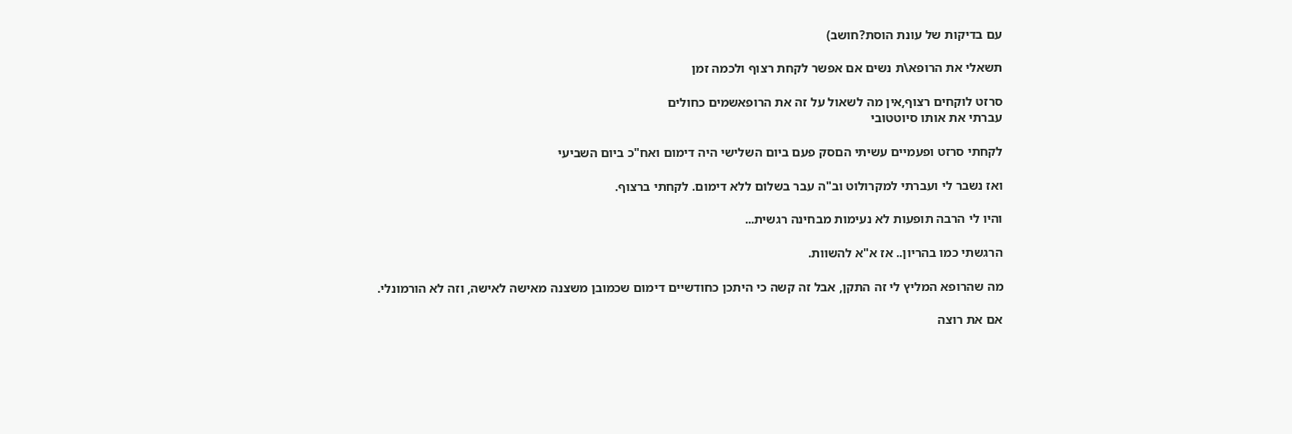עם בדיקות של עונת הוסת?חושב)

תשאלי את הרופא\ת נשים אם אפשר לקחת רצוף ולכמה זמן

סרזט לוקחים רצוף,אין מה לשאול על זה את הרופאשמים כחולים
עברתי את אותו סיוטטובי

לקחתי סרזט ופעמיים עשיתי הםסק פעם ביום השלישי היה דימום ואח"כ ביום השביעי

ואז נשבר לי ועברתי למקרולוט וב"ה עבר בשלום ללא דימום. לקחתי ברצוף.

והיו לי הרבה תופעות לא נעימות מבחינה רגשית...

הרגשתי כמו בהריון.. אז א"א להשוות.

מה שהרופא המליץ לי זה התקן, אבל זה קשה כי היתכן כחודשיים דימום שכמובן משצנה מאישה לאישה, וזה לא הורמונלי.

אם את רוצה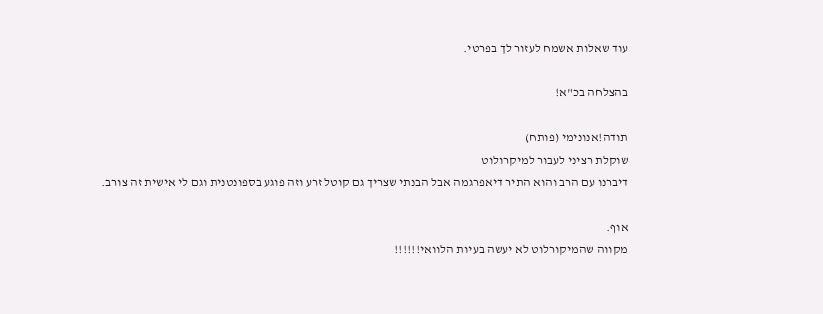עוד שאלות אשמח לעזור לך בפרטי.

בהצלחה בכ"א!

תודה!אנונימי (פותח)
שוקלת רציני לעבור למיקרולוט
דיברנו עם הרב והוא התיר דיאפרגמה אבל הבנתי שצריך גם קוטל זרע וזה פוגע בספונטנית וגם לי אישית זה צורב.

אוף.
מקווה שהמיקורלוט לא יעשה בעיות הלוואי!!!!!!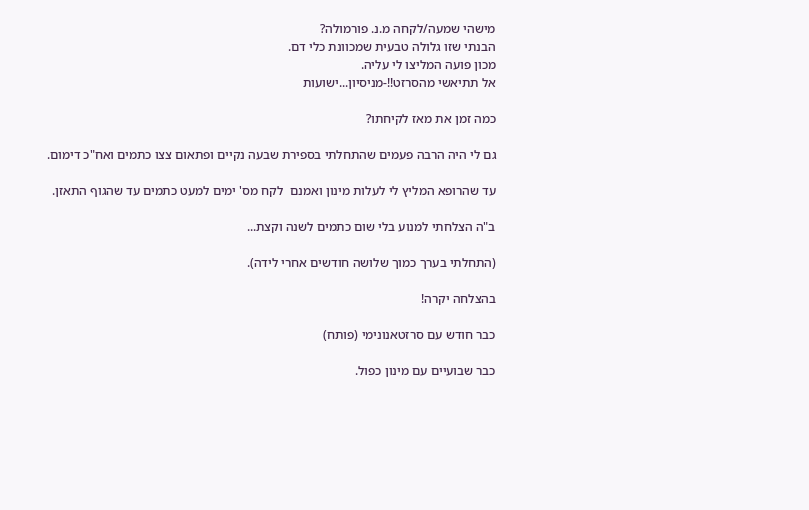מישהי שמעה/לקחה מ.נ. פורמולה?
הבנתי שזו גלולה טבעית שמכוונת כלי דם.
מכון פועה המליצו לי עליה.
אל תתיאשי מהסרזט!!-מניסיון...ישועות

כמה זמן את מאז לקיחתו?

גם לי היה הרבה פעמים שהתחלתי בספירת שבעה נקיים ופתאום צצו כתמים ואח"כ דימום.

עד שהרופא המליץ לי לעלות מינון ואמנם  לקח מס' ימים למעט כתמים עד שהגוף התאזן.

ב"ה הצלחתי למנוע בלי שום כתמים לשנה וקצת...

(התחלתי בערך כמוך שלושה חודשים אחרי לידה).

בהצלחה יקרה!

כבר חודש עם סרזטאנונימי (פותח)

כבר שבועיים עם מינון כפול.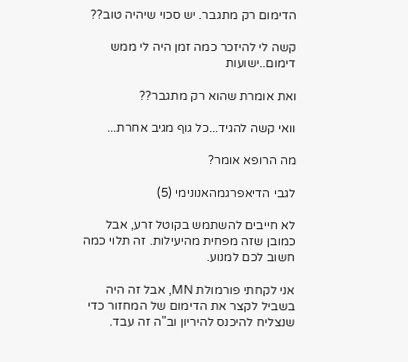הדימום רק מתגבר. יש סכוי שיהיה טוב??

קשה לי להיזכר כמה זמן היה לי ממש דימום..ישועות

ואת אומרת שהוא רק מתגבר??

וואי קשה להגיד...כל גוף מגיב אחרת...

מה הרופא אומר?

לגבי הדיאפרגמהאנונימי (5)

לא חייבים להשתמש בקוטל זרע, אבל כמובן שזה מפחית מהיעילות. זה תלוי כמה חשוב לכם למנוע.

אני לקחתי פורמולת MN, אבל זה היה בשביל לקצר את הדימום של המחזור כדי שנצליח להיכנס להיריון וב"ה זה עבד.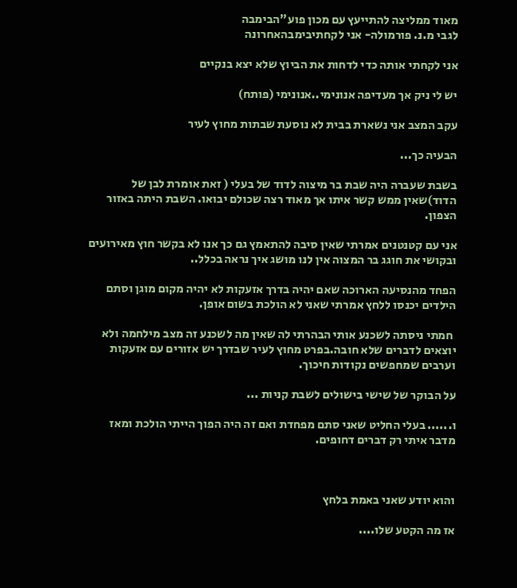מאוד ממליצה להתייעץ עם מכון פוע"הבימבה
לגבי מ.נ. פורמולה- אני לקחתיבימבהאחרונה

אני לקחתי אותה כדי לדחות את הביוץ שלא יצא בנקיים

יש לי ניק אך מעדיפה אנונימי..אנונימי (פותח)

עקב המצב אני נשארת בבית לא נוסעת שבתות מחוץ לעיר

הבעיה כך...

בשבת שעברה היה שבת בר מיצוה לדוד של בעלי ( זאת אומרת לבן של הדוד)שאין ממש קשר איתו אך מאוד רצה שכולם יבואו. השבת היתה באזור הצפון.

אני עם קטנטנים אמרתי שאין סיבה להתאמץ גם כך אנו לא בקשר חוץ מאירועים ובקושי את חוגג בר המצוה אין לנו מושג איך נראה בכלל..

הפחד מהנסיעה הארוכה שאם יהיה בדרך אזעקות לא יהיה מקום מוגן וסתם הילדים יכנסו ללחץ אמרתי שאני לא הולכת בשום אופן.

 חמתי ניסתה לשכנע אותי הבהרתי לה שאין מה לשכנע זה מצב מילחמה ולא יוצאים לדברים שלא חובה.בפרט מחוץ לעיר שבדרך יש אזורים עם אזעקות וערבים שמחפשים נקודות חיכוך.

על הבוקר של שישי בישולים לשבת קניות ...

ו...... בעלי החליט שאני סתם מפחדת ואם זה היה הפוך הייתי הולכת ומאז מדבר איתי רק דברים דחופים.



והוא יודע שאני באמת בלחץ

אז מה הקטע שלו....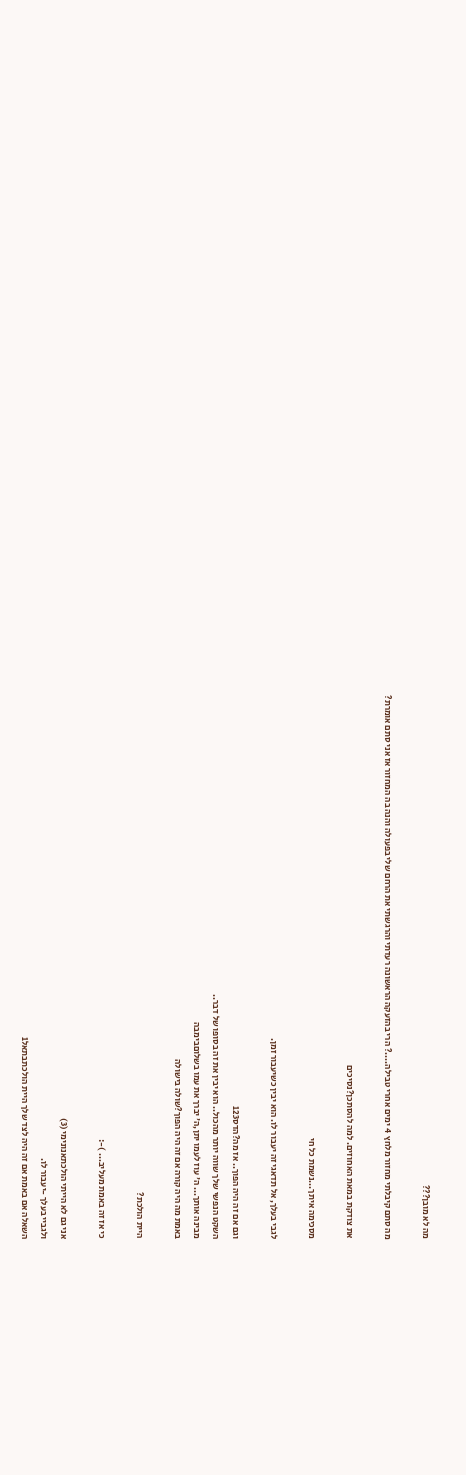מה לא מובן???

מה סתם קיבלתי מחזור מלחץ  4 ימים אחרי טבילה....? הרי בהזעקה הראשונה רעדתי והרגשתי את הרחם שלי בפעולה והנה בה המחזור אז אני סתם אומרת?

את צודקת במאת האחוזים. למה להסתכן?נסיכים

מסכימה איתך...נשמת כל חי

לגבי בעלך, אל תדאגי זה יעבור לו. הוא יבין כשיעבור זמן.

וגם אם זה היה הפוך.. אז מה?הדס123
השקט הנפשי שלך שווה יותר מהכול.. הוא יבין את זה בסופו של דבר..
מבינה אותך... ה' עוז לעמו יתן,ה' יברך את עמו בשלוםבימבה
באמת מה היה קורה אם זה היה הפוך?שולה בישולה

היית הולכת?

כי אז זה באמת מעליב... )-:

אני גם לא הייתי הולכתאנונימי (3)
ולגביי בעלך -יעבור לו.
השאלה אם באמת אם זה היה לצד שלך היית הולכתבתאל1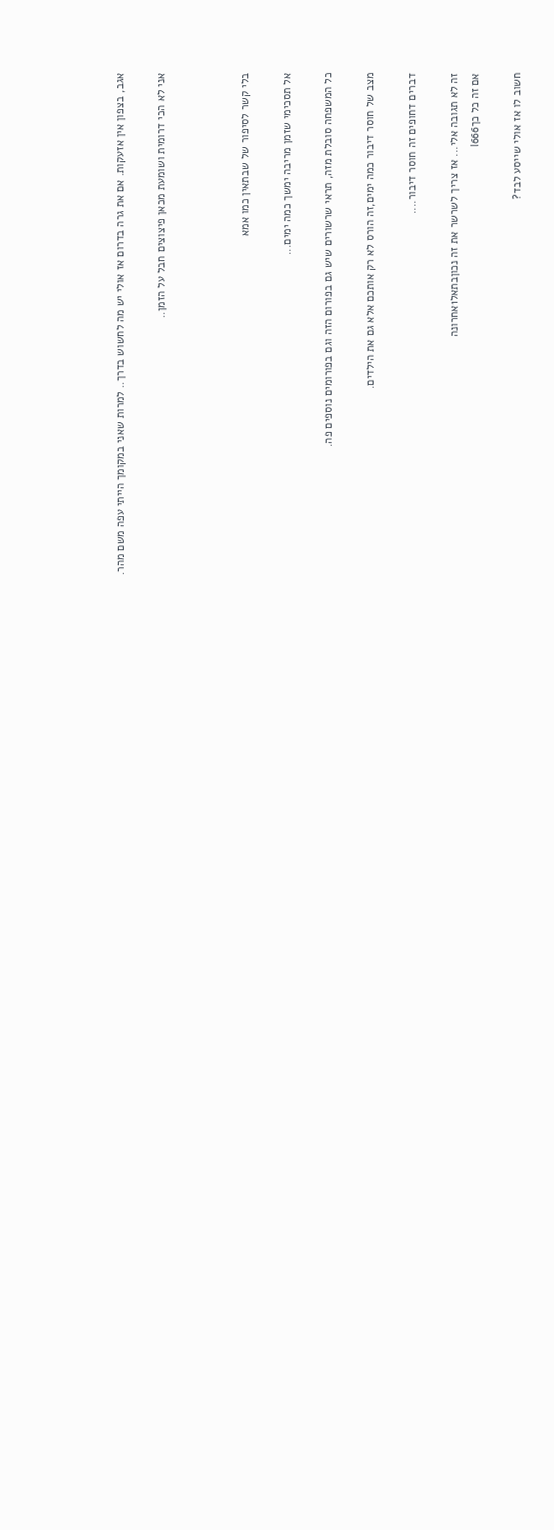אגב, בצפון אין אזעקות. אם את גרה בדרום אז אולי יש מה לחשוש בדרך.. למרות שאני במקומך הייתי עפה משם מהר.

אני לא הכי דרומית ושומעת מכאן פיצוצים חבל על הזמן..



בלי קשר לסיפור של שבתאין כמו אמא

אל תסכימי שזמן מריבה ימשך כמה ימים...

כל המשפחה סובלת מזה, תראי שרשורים שיש גם בפורום הזה וגם בפורומים נוספים פה.

מצב של חוסר דיבור כמה ימים,זה הורס לא רק אותכם אלא גם את הילדים.

דברים דחופים זה חוסר דיבור....

זה לא תגובה אלי... אז צריך לשרשר את זה נכוןבתאל1אחרונה
אם זה כל כךl666

חשוב לו אז אולי שייסע לבד?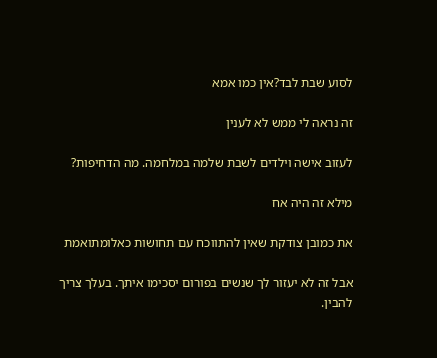לסוע שבת לבד?אין כמו אמא

זה נראה לי ממש לא לענין

לעזוב אישה וילדים לשבת שלמה במלחמה. מה הדחיפות?

מילא זה היה אח

את כמובן צודקת שאין להתווכח עם תחושות כאלומתואמת

אבל זה לא יעזור לך שנשים בפורום יסכימו איתך. בעלך צריך להבין.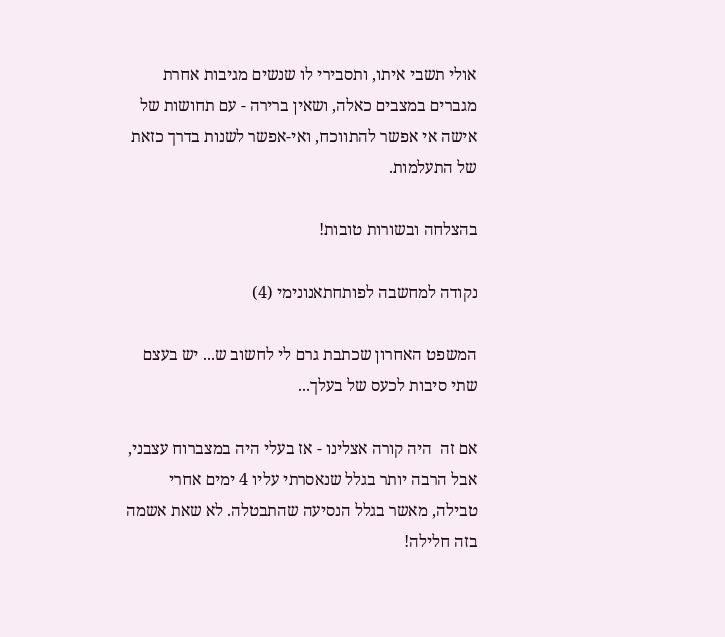אולי תשבי איתו, ותסבירי לו שנשים מגיבות אחרת מגברים במצבים כאלה, ושאין ברירה - עם תחושות של אישה אי אפשר להתווכח, ואי-אפשר לשנות בדרך כזאת של התעלמות.

בהצלחה ובשורות טובות!

נקודה למחשבה לפותחתאנונימי (4)

המשפט האחרון שכתבת גרם לי לחשוב ש... יש בעצם שתי סיבות לכעס של בעלך...

אם זה  היה קורה אצלינו - אז בעלי היה במצברוח עצבני, אבל הרבה יותר בגלל שנאסרתי עליו 4 ימים אחרי טבילה, מאשר בגלל הנסיעה שהתבטלה. לא שאת אשמה בזה חלילה!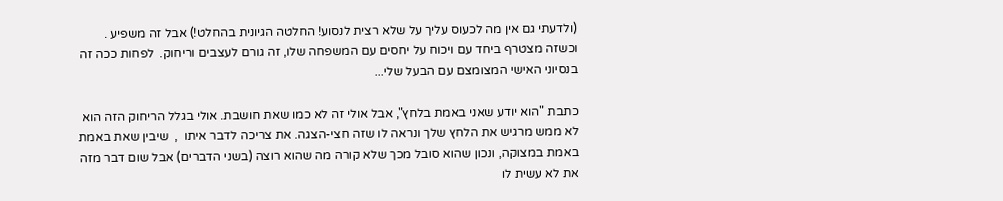(ולדעתי גם אין מה לכעוס עליך על שלא רצית לנסוע! החלטה הגיונית בהחלט!) אבל זה משפיע . וכשזה מצטרף ביחד עם ויכוח על יחסים עם המשפחה שלו, זה גורם לעצבים וריחוק.  לפחות ככה זה בנסיוני האישי המצומצם עם הבעל שלי...

כתבת "הוא יודע שאני באמת בלחץ", אבל אולי זה לא כמו שאת חושבת. אולי בגלל הריחוק הזה הוא לא ממש מרגיש את הלחץ שלך ונראה לו שזה חצי-הצגה. את צריכה לדבר איתו  ,  שיבין שאת באמת באמת במצוקה, ונכון שהוא סובל מכך שלא קורה מה שהוא רוצה (בשני הדברים) אבל שום דבר מזה את לא עשית לו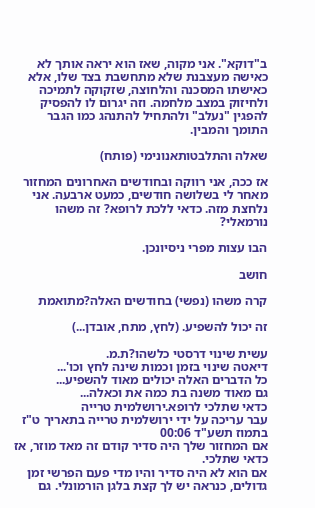ב"דוקא". אני מקוה, שאז הוא יראה אותך לא כאישה מעצבנת שלא מתחשבת בצד שלו, אלא כאישתו המסכנה והלחוצה, שזקוקה לתמיכה ולחיזוק במצב מלחמה. וזה יגרום לו להפסיק להפגין "נעלב" ולהתחיל להתנהג כמו הגבר התומך והמבין.

שאלה והתלבטותאנונימי (פותח)

אז ככה, אני רווקה ובחודשים האחרונים המחזור מאחר לי בשלושה חודשים, כמעט ארבעה. אני נלחצת מזה. כדאי ללכת לרופא? זה משהו נורמאלי?

הבו עצות מפרי ניסיונכן.

חושב

קרה משהו (נפשי) בחודשים האלה?מתואמת

זה יכול להשפיע. (לחץ, מתח, אובדן...)

עשית שינוי דרסטי כלשהו?ת.מ.
דיאטה שינוי בזמן וכמות שינה לחץ וכו'...
כל הדברים האלה יכולים מאוד להשפיע...
גם מאוד משנה בת כמה את וכאלה...
כדאי שתלכי לרופא.ירושלמית טרייה
עבר עריכה על ידי ירושלמית טרייה בתאריך ט"ז בתמוז תשע"ד 00:06
אם המחזור שלך היה סדיר קודם זה מאד מוזר, אז כדאי שתלכי.
אם הוא לא היה סדיר והיו מדי פעם הפרשי זמן גדולים, כנראה יש לך קצת בלגן הורמונלי. גם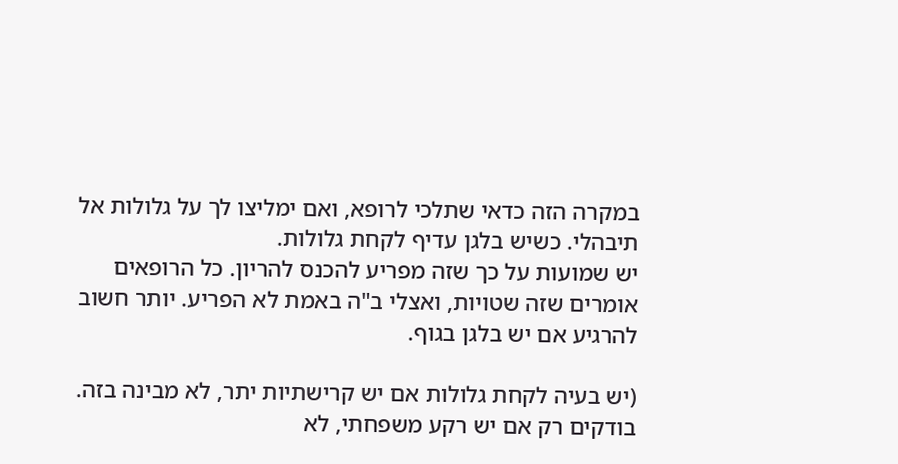במקרה הזה כדאי שתלכי לרופא, ואם ימליצו לך על גלולות אל תיבהלי. כשיש בלגן עדיף לקחת גלולות.
יש שמועות על כך שזה מפריע להכנס להריון. כל הרופאים אומרים שזה שטויות, ואצלי ב"ה באמת לא הפריע. יותר חשוב להרגיע אם יש בלגן בגוף.

(יש בעיה לקחת גלולות אם יש קרישתיות יתר, לא מבינה בזה. בודקים רק אם יש רקע משפחתי, לא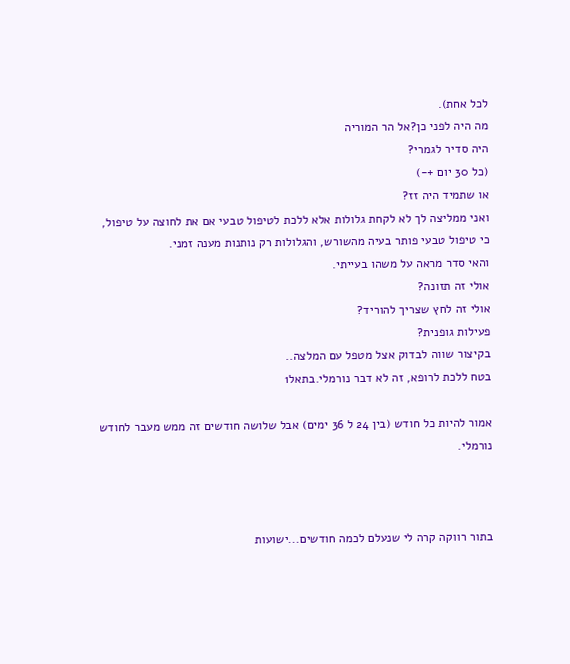לכל אחת).
מה היה לפני כן?אל הר המוריה
היה סדיר לגמרי?
(כל 30 יום +-)
או שתמיד היה זז?
ואני ממליצה לך לא לקחת גלולות אלא ללכת לטיפול טבעי אם את לחוצה על טיפול, כי טיפול טבעי פותר בעיה מהשורש, והגלולות רק נותנות מענה זמני.
והאי סדר מראה על משהו בעייתי.
אולי זה תזונה?
אולי זה לחץ שצריך להוריד?
פעילות גופנית?
בקיצור שווה לבדוק אצל מטפל עם המלצה..
בטח ללכת לרופא, זה לא דבר נורמלי.בתאל1

אמור להיות כל חודש (בין 24 ל 36 ימים) אבל שלושה חודשים זה ממש מעבר לחודש נורמלי.



בתור רווקה קרה לי שנעלם לכמה חודשים...ישועות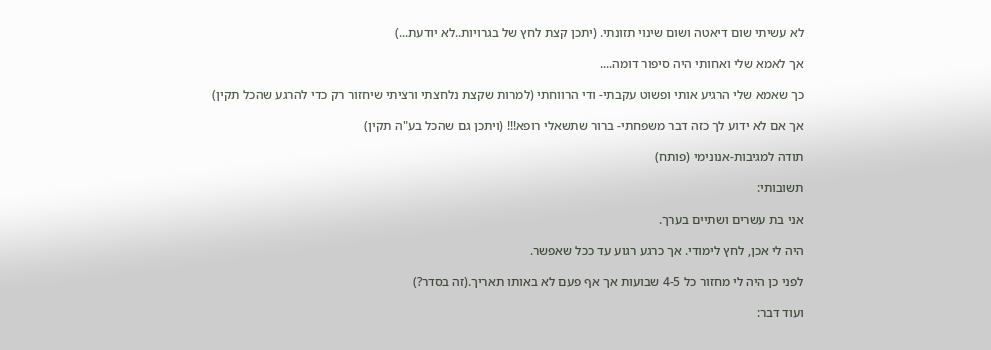לא עשיתי שום דיאטה ושום שינוי תזונתי. (יתכן קצת לחץ של בגרויות..לא יודעת...)

אך לאמא שלי ואחותי היה סיפור דומה....

כך שאמא שלי הרגיע אותי ופשוט עקבתי- ודי הרווחתי (למרות שקצת נלחצתי ורציתי שיחזור רק כדי להרגע שהכל תקין)

אך אם לא ידוע לך כזה דבר משפחתי- ברור שתשאלי רופא!!! (ויתכן גם שהכל בע"ה תקין)

תודה למגיבות-אנונימי (פותח)

תשובותי:

אני בת עשרים ושתיים בערך.

היה לי אכן, לחץ לימודי. אך כרגע רגוע עד ככל שאפשר.

לפני כן היה לי מחזור כל 4-5 שבועות אך אף פעם לא באותו תאריך.(זה בסדר?)

ועוד דבר: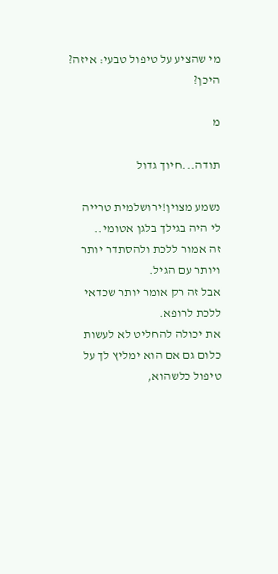מי שהציע על טיפול טבעי: איזה? היכן?

מ

תודה...חיוך גדול

נשמע מצוין!ירושלמית טרייה
לי היה בגילך בלגן אטומי..
זה אמור ללכת ולהסתדר יותר ויותר עם הגיל.
אבל זה רק אומר יותר שכדאי ללכת לרופא.
את יכולה להחליט לא לעשות כלום גם אם הוא ימליץ לך על טיפול כלשהוא,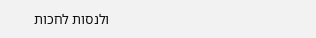ולנסות לחכות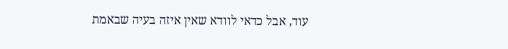עוד, אבל כדאי לוודא שאין איזה בעיה שבאמת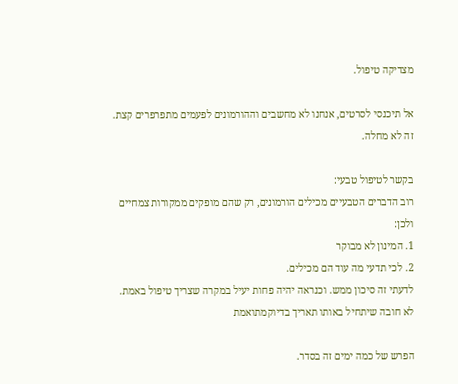מצדיקה טיפול.

אל תיכנסי לסרטים, אנחנו לא מחשבים וההורמונים לפעמים מתפרפרים קצת. זה לא מחלה.

בקשר לטיפול טבעי:
רוב הדברים הטבעיים מכילים הורמונים, רק שהם מופקים ממקורות צמחיים ולכן:
1. המינון לא מבוקר
2. לכי תדעי מה עוד הם מכילים.
לדעתי זה סיכון ממש. וכנראה יהיה פחות יעיל במקרה שצריך טיפול באמת.
לא חובה שיתחיל באותו תאריך בדיוקמתואמת

הפרש של כמה ימים זה בסדר.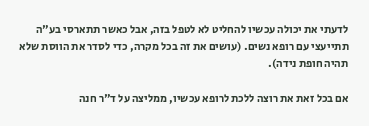לדעתי את יכולה עכשיו להחליט לא לטפל בזה, אבל כאשר תתארסי בע"ה תתייעצי עם רופא נשים. (עושים את זה בכל מקרה, כדי לסדר את הווסת שלא תהיה חופת נידה).

אם בכל זאת את רוצה ללכת לרופא עכשיו, ממליצה על ד"ר חנה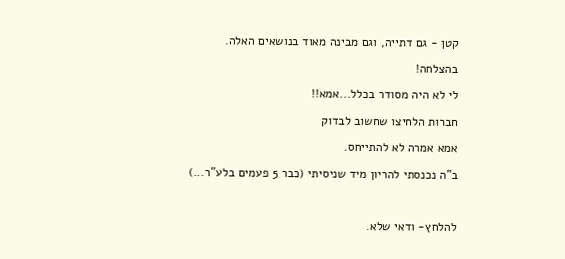קטן - גם דתייה, וגם מבינה מאוד בנושאים האלה.

בהצלחה!

לי לא היה מסודר בכלל...אמא!!

חברות הלחיצו שחשוב לבדוק

אמא אמרה לא להתייחס.

ב"ה נכנסתי להריון מיד שניסיתי (כבר 5 פעמים בלע"ר...)



להלחץ- ודאי שלא.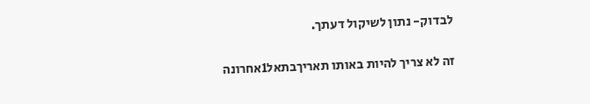לבדוק- נתון לשיקול דעתך.

זה לא צריך להיות באותו תאריךבתאל1אחרונה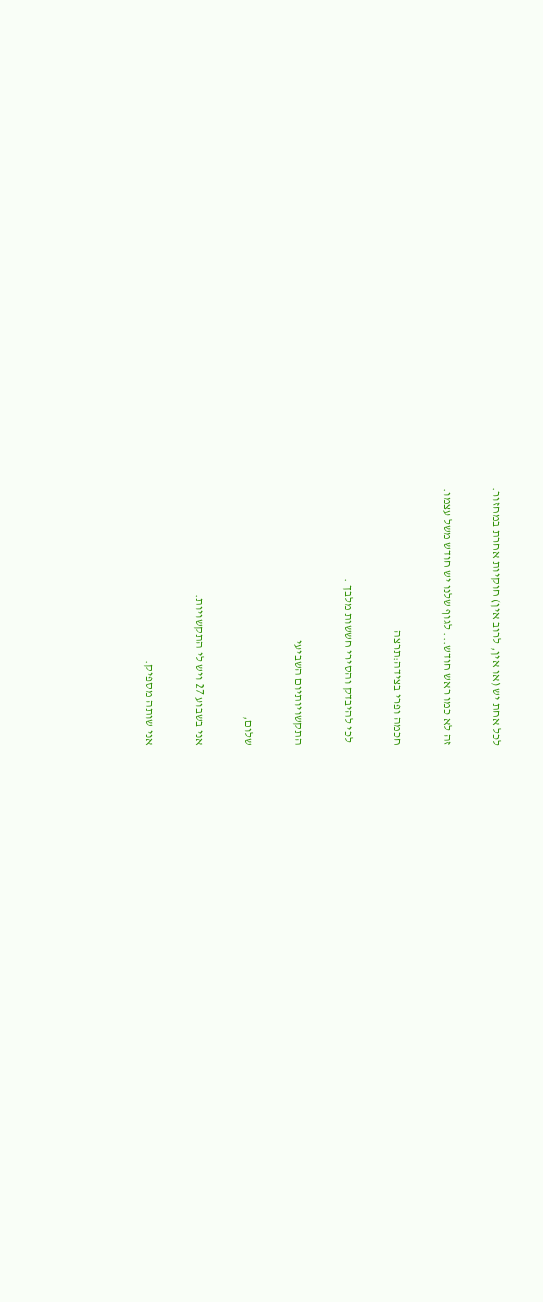לכל אחת יש (או אין, לרוב אין) חוקיות אחרת במחזור.

זה לא כמו ראש חודש... לגוף שלנו יש חודש משל עצמו.

חכמה ופרי בצידה:תרצה

 לכי להיבדק והסירי חששות מלבך .

התקשויותיום השביעי

שלום,

אני בשבוע 27 ויש לי התקשויות.

אני שותה מספיק.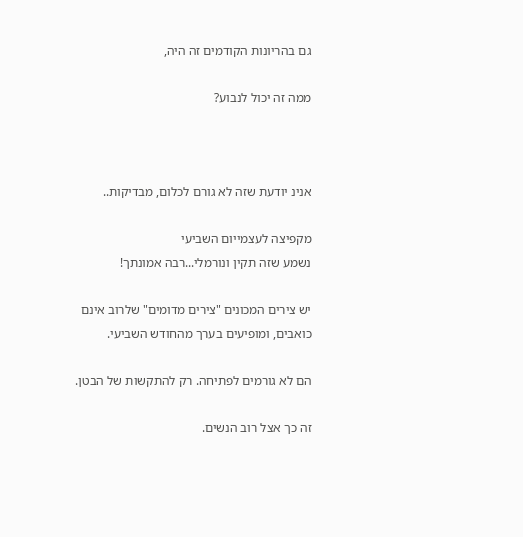גם בהריונות הקודמים זה היה,

ממה זה יכול לנבוע?



אנינ יודעת שזה לא גורם לכלום, מבדיקות..

מקפיצה לעצמייום השביעי
נשמע שזה תקין ונורמלי...רבה אמונתך!

יש צירים המכונים "צירים מדומים" שלרוב אינם כואבים, ומופיעים בערך מהחודש השביעי.

הם לא גורמים לפתיחה. רק להתקשות של הבטן.

זה כך אצל רוב הנשים.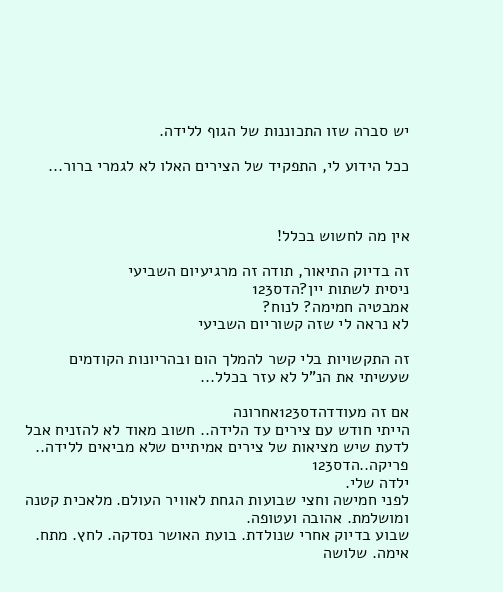יש סברה שזו התכוננות של הגוף ללידה.

ככל הידוע לי, התפקיד של הצירים האלו לא לגמרי ברור...



אין מה לחשוש בכלל!

זה בדיוק התיאור, תודה זה מרגיעיום השביעי
ניסית לשתות יין?הדס123
אמבטיה חמימה? לנוח?
לא נראה לי שזה קשוריום השביעי

זה התקשויות בלי קשר להמלך הום ובהריונות הקודמים שעשיתי את הנ"ל לא עזר בכלל...

אם זה מעודדהדס123אחרונה
הייתי חודש עם צירים עד הלידה.. חשוב מאוד לא להזניח אבל לדעת שיש מציאות של צירים אמיתיים שלא מביאים ללידה..
פריקה..הדס123
ילדה שלי.
לפני חמישה וחצי שבועות הגחת לאוויר העולם. מלאכית קטנה ומושלמת. אהובה ועטופה.
שבוע בדיוק אחרי שנולדת. בועת האושר נסדקה. לחץ. מתח. אימה. שלושה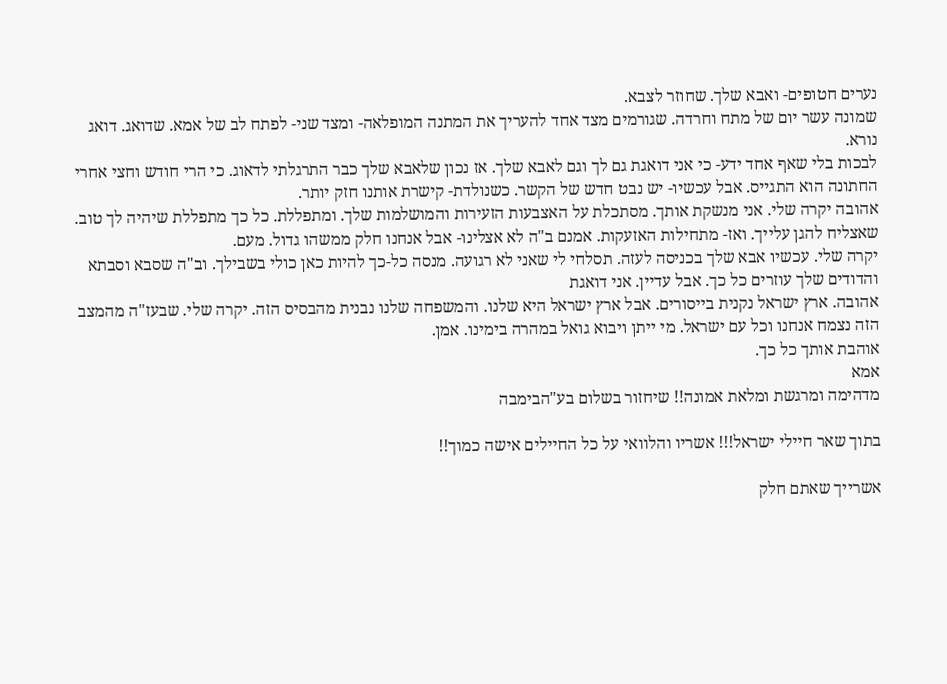נערים חטופים- ואבא שלך. שחוזר לצבא.
שמונה עשר יום של מתח וחרדה. שגורמים מצד אחד להעריך את המתנה המופלאה- ומצד שני- לפתח לב של אמא. שדואג. דואג נורא.
לבכות בלי שאף אחד ידע- כי אני דואגת גם לך וגם לאבא שלך. אז נכון שלאבא שלך כבר התרגלתי לדאוג. כי הרי חודש וחצי אחרי החתונה הוא התגייס. אבל עכשיו- יש נבט חדש של הקשר. כשנולדת- קישרת אותנו חזק יותר.
אהובה יקרה שלי. אני מנשקת אותך. מסתכלת על האצבעות הזעירות והמושלמות שלך. ומתפללת. כל כך מתפללת שיהיה לך טוב. שאצליח להגן עלייך. ואז- מתחילות האזעקות. אמנם ב"ה לא אצלינו- אבל אנחנו חלק ממשהו גדול. מעם.
יקרה שלי. עכשיו אבא שלך בכניסה לעזה. תסלחי לי שאני לא רגועה. מנסה כל-כך להיות כאן כולי בשבילך. וב"ה שסבא וסבתא והדודים שלך עוזרים כל כך. אבל עדיין. אני דואגת
אהובה. ארץ ישראל נקנית בייסורים. אבל ארץ ישראל היא שלנו. והמשפחה שלנו נבנית מהבסיס הזה. יקרה שלי. שבעז"ה מהמצב הזה נצמח אנחנו וכל עם ישראל. מי ייתן ויבוא גואל במהרה בימינו. אמן.
אוהבת אותך כל כך.
אמא
מדהימה ומרגשת ומלאת אמונה!! שיחזור בשלום בע"הבימבה

בתוך שאר חיילי ישראל!!! אשריו והלוואי על כל החיילים אישה כמוך!!

אשרייך שאתם חלק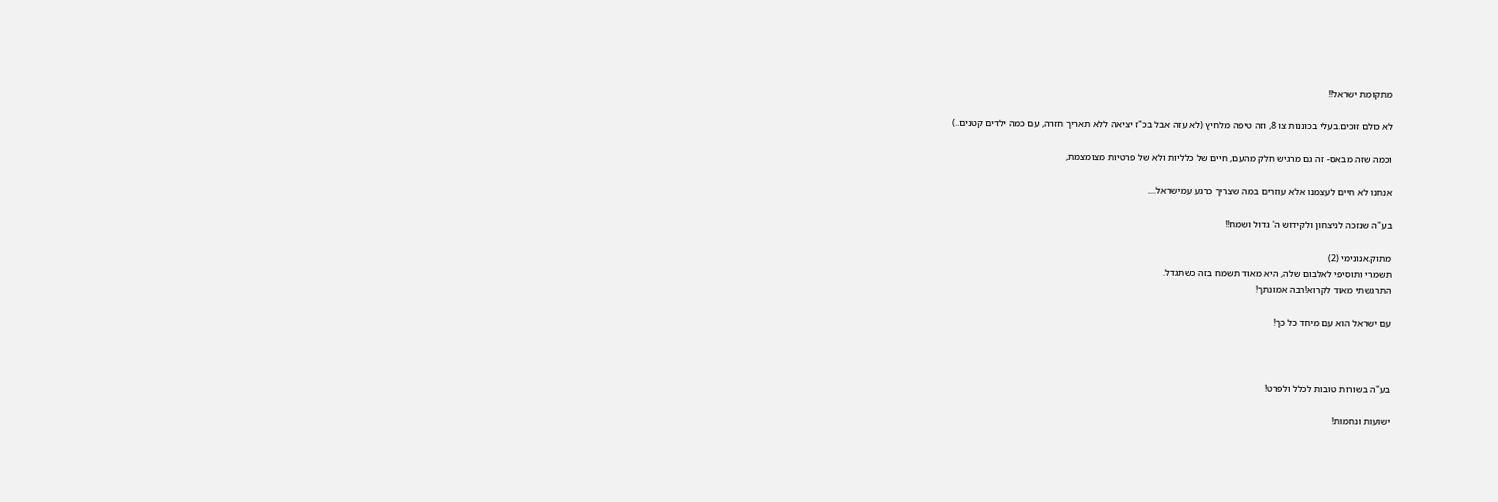מתקומת ישראל!!

לא כולם זוכים.בעלי בכוננות צו 8, וזה טיפה מלחיץ (לא עזה אבל בכ"ז יציאה ללא תאריך חזרה, עם כמה ילדים קטנים..)

וכמה שזה מבאס- זה גם מרגיש חלק מהעם, חיים של כלליות ולא של פרטיות מצומצמת,

אנחנו לא חיים לעצמנו אלא עוזרים במה שצריך כרגע עמישראל....

בע"ה שנזכה לניצחון ולקידוש ה' גדול ושמח!!

מתוק.אנונימי (2)
תשמרי ותוסיפי לאלבום שלה, היא מאוד תשמח בזה כשתגדל.
התרגשתי מאוד לקרוא!רבה אמונתך!

עם ישראל הוא עם מיחד כל כך!



בע"ה בשורות טובות לכלל ולפרט!

ישועות ונחמות!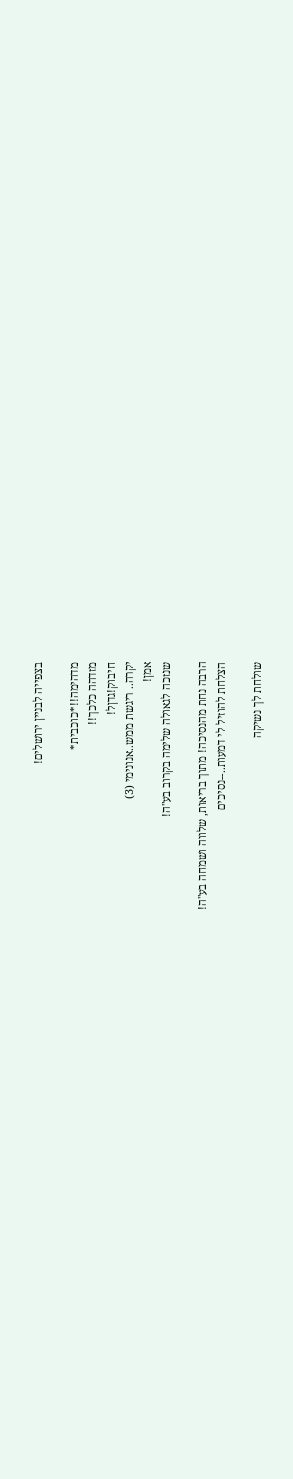בצפייה לבניין ירושלים!

מדהימה!!*כוכבית*
מזדהה כלכך!!
חיבוק!גדןל!
יקרה.. ריגשת ממש..אנונימי (3)
אמן!
שנזכה לגאולה שלימה בקרוב בע"ה!

הרבה נחת מהנסיכה! מתוך בריאות, שלווה ושמחה בע"ה!
הצלחת להוזיל לי דמעות..--נסיכים

שולחת לך נשיקה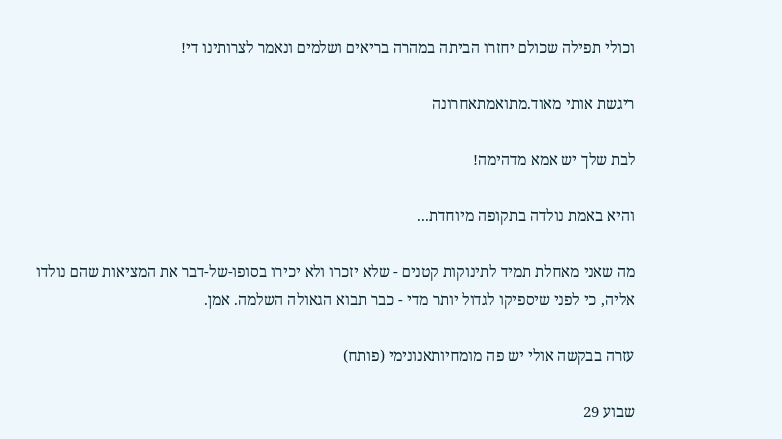וכולי תפילה שכולם יחזרו הביתה במהרה בריאים ושלמים ונאמר לצרותינו די!

ריגשת אותי מאוד.מתואמתאחרונה

לבת שלך יש אמא מדהימה!

והיא באמת נולדה בתקופה מיוחדת...

מה שאני מאחלת תמיד לתינוקות קטנים - שלא יזכרו ולא יכירו בסופו-של-דבר את המציאות שהם נולדו אליה, כי לפני שיספיקו לגדול יותר מדי - כבר תבוא הגאולה השלמה. אמן.

עזרה בבקשה אולי יש פה מומחיותאנונימי (פותח)

שבוע 29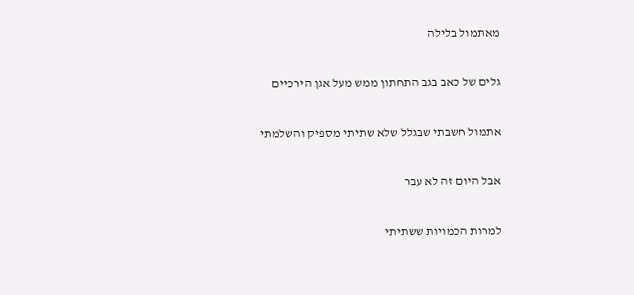מאתמול בלילה

גלים של כאב בגב התחתון ממש מעל אגן הירכיים

אתמול חשבתי שבגלל שלא שתיתי מספיק והשלמתי

אבל היום זה לא עבר

למרות הכמויות ששתיתי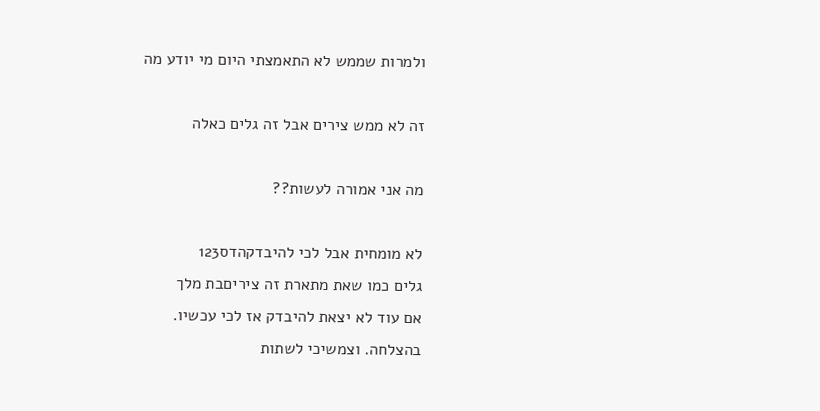ולמרות שממש לא התאמצתי היום מי יודע מה

זה לא ממש צירים אבל זה גלים כאלה

מה אני אמורה לעשות??

לא מומחית אבל לכי להיבדקהדס123
גלים כמו שאת מתארת זה ציריםבת מלך
אם עוד לא יצאת להיבדק אז לכי עכשיו.
בהצלחה. וצמשיכי לשתות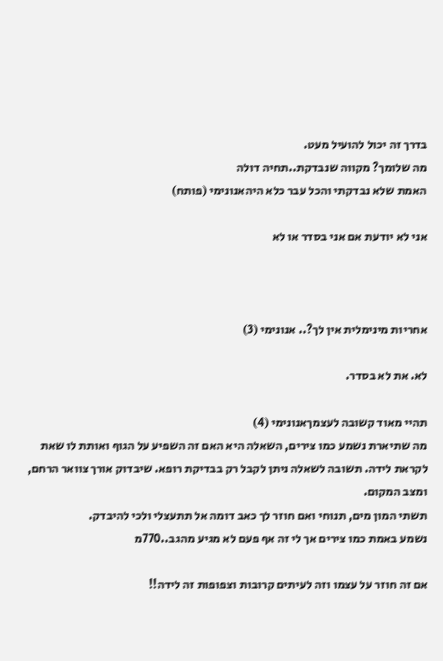בדרך זה יכול להועיל מעט.
מה שלומך? מקווה שנבדקת..תחיה דולה
האמת שלא נבדקתי והכל עבר כלא היהאנונימי (פותח)

אני לא יודעת אם אני בסדר או לא



אחריות מינימלית אין לך?.. אנונימי (3)

לא. את לא בסדר.

תהיי מאוד קשובה לעצמךאנונימי (4)
מה שתיארת נשמע כמו צירים, השאלה היא האם זה השפיע על הגוף ואותת לו שאת לקראת לידה. תשובה לשאלה ניתן לקבל רק בבדיקת רופא. שיבדוק אורך צוואר הרחם, ומצב המקום.
תשתי המון מים, תנוחי ואם חוזר לך כאב דומה אל תתעצלי ולכי להיבדק.
נשמע באמת כמו צירים אך לי זה אף פעם לא מגיע מהגב..770מ

אם זה חוזר על עצמו וזה לעיתים קרובות וצפופות זה לידה!!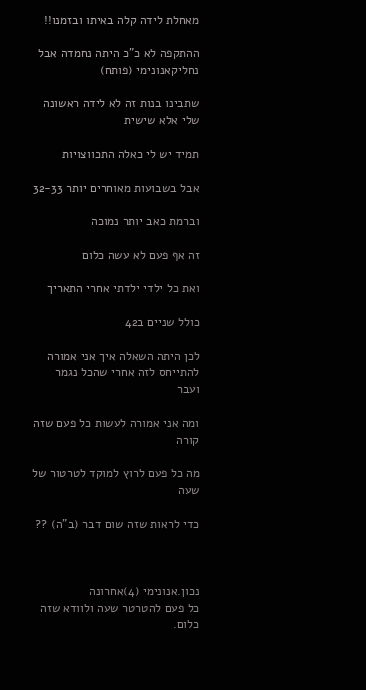מאחלת לידה קלה באיתו ובזמנו!!

ההתקפה לא כ"כ היתה נחמדה אבל נחליקאנונימי (פותח)

שתבינו בנות זה לא לידה ראשונה שלי אלא שישית

תמיד יש לי כאלה התכווצויות

אבל בשבועות מאוחרים יותר 32-33

וברמת כאב יותר נמוכה

זה אף פעם לא עשה כלום

ואת כל ילדי ילדתי אחרי התאריך

כולל שניים ב42

לכן היתה השאלה איך אני אמורה להתייחס לזה אחרי שהכל נגמר ועבר

ומה אני אמורה לעשות כל פעם שזה קורה

מה כל פעם לרוץ למוקד לטרטור של שעה

כדי לראות שזה שום דבר (ב"ה) ??



נכון.אנונימי (4)אחרונה
כל פעם להטרטר שעה ולוודא שזה כלום.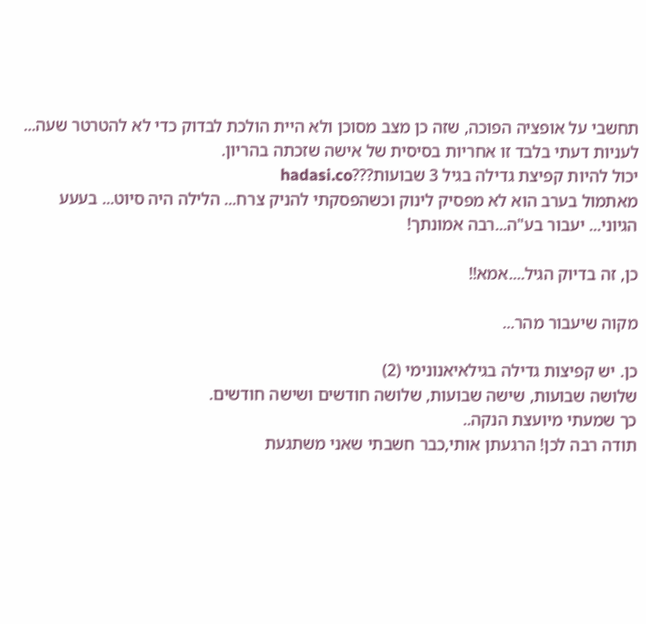תחשבי על אופציה הפוכה, שזה כן מצב מסוכן ולא היית הולכת לבדוק כדי לא להטרטר שעה... לעניות דעתי בלבד זו אחריות בסיסית של אישה שזכתה בהריון.
יכול להיות קפיצת גדילה בגיל 3 שבועות???hadasi.co
מאתמול בערב הוא לא מפסיק לינוק וכשהפסקתי להניק צרח... הלילה היה סיוט... בעעע
הגיוני... יעבור בע"ה...רבה אמונתך!

כן, זה בדיוק הגיל....אמא!!

מקוה שיעבור מהר...

כן. יש קפיצות גדילה בגילאיאנונימי (2)
שלושה שבועות, שישה שבועות, שלושה חודשים ושישה חודשים.
כך שמעתי מיועצת הנקה..
תודה רבה לכן! הרגעתן אותי,כבר חשבתי שאני משתגעת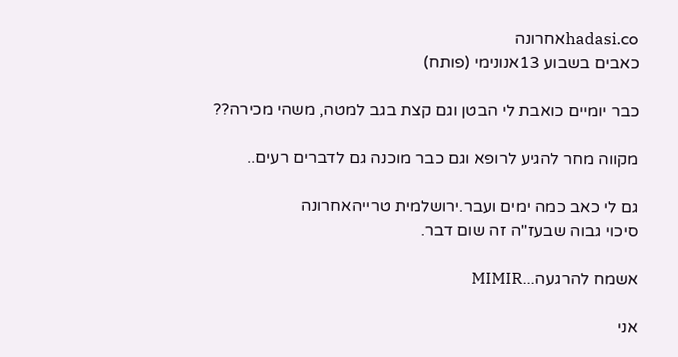hadasi.coאחרונה
כאבים בשבוע 13אנונימי (פותח)

כבר יומיים כואבת לי הבטן וגם קצת בגב למטה, משהי מכירה??

מקווה מחר להגיע לרופא וגם כבר מוכנה גם לדברים רעים..

גם לי כאב כמה ימים ועבר.ירושלמית טרייהאחרונה
סיכוי גבוה שבעז"ה זה שום דבר.

אשמח להרגעה...MIMIR

אני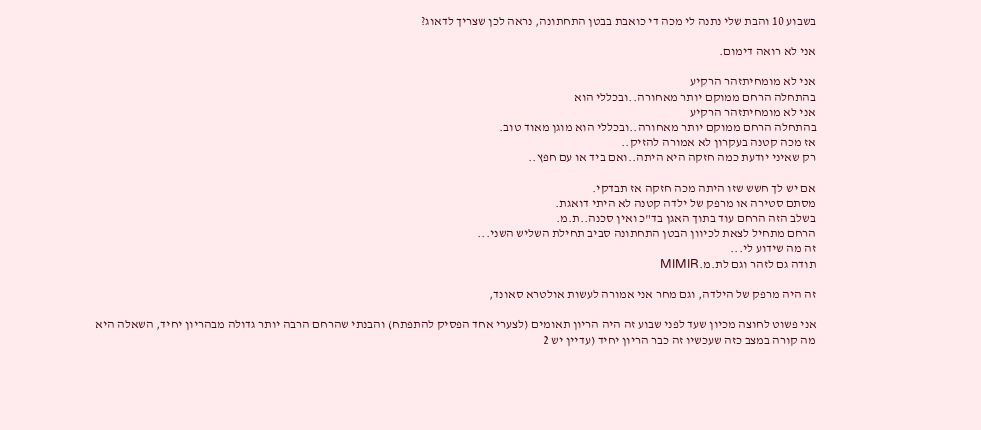בשבוע 10 והבת שלי נתנה לי מכה די כואבת בבטן התחתונה, נראה לכן שצריך לדאוג?

אני לא רואה דימום.

אני לא מומחיתזהר הרקיע
בהתחלה הרחם ממוקם יותר מאחורה..ובכללי הוא
אני לא מומחיתזהר הרקיע
בהתחלה הרחם ממוקם יותר מאחורה..ובכללי הוא מוגן מאוד טוב.
אז מכה קטנה בעקרון לא אמורה להזיק..
רק שאיני יודעת כמה חזקה היא היתה..ואם ביד או עם חפץ..

אם יש לך חשש שזו היתה מכה חזקה אז תבדקי.
מסתם סטירה או מרפק של ילדה קטנה לא היתי דואגת.
בשלב הזה הרחם עוד בתוך האגן בד"כ ואין סכנה..ת.מ.
הרחם מתחיל לצאת לכיוון הבטן התחתונה סביב תחילת השליש השני...
זה מה שידוע לי...
תודה גם לזהר וגם לת.מ.MIMIR

זה היה מרפק של הילדה, וגם מחר אני אמורה לעשות אולטרא סאונד,

אני פשוט לחוצה מכיון שעד לפני שבוע זה היה הריון תאומים (לצערי אחד הפסיק להתפתח) והבנתי שהרחם הרבה יותר גדולה מבהריון יחיד, השאלה היא מה קורה במצב כזה שעכשיו זה כבר הריון יחיד (עדיין יש 2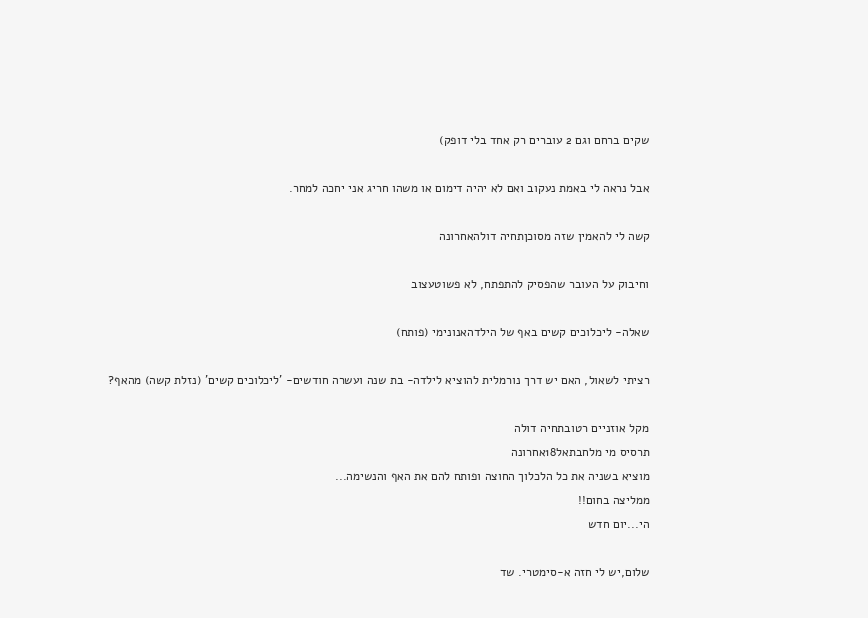שקים ברחם וגם 2 עוברים רק אחד בלי דופק)

אבל נראה לי באמת נעקוב ואם לא יהיה דימום או משהו חריג אני יחכה למחר.

קשה לי להאמין שזה מסוכןתחיה דולהאחרונה

וחיבוק על העובר שהפסיק להתפתח, לא פשוטעצוב

שאלה- ליכלוכים קשים באף של הילדהאנונימי (פותח)

רציתי לשאול, האם יש דרך נורמלית להוציא לילדה- בת שנה ועשרה חודשים- 'ליכלוכים קשים' (נזלת קשה) מהאף?

מקל אוזניים רטובתחיה דולה
תרסיס מי מלחבתאל18אחרונה
מוציא בשניה את כל הלכלוך החוצה ופותח להם את האף והנשימה...
ממליצה בחום!!
הי...יום חדש

שלום,יש לי חזה א-סימטרי. שד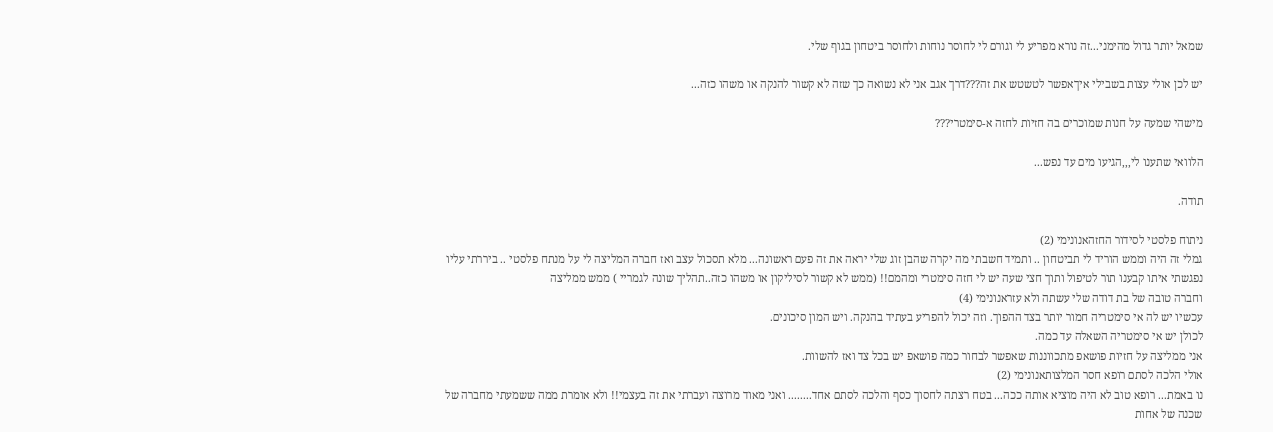שמאל יותר גדול מהימני...זה נורא מפריע לי וגורם לי לחוסר נוחות ולחוסר ביטחון בגוף שלי.

יש לכן אולי עצות בשבילי איךאפשר לטשטש את זה???דרך אגב אני לא נשואה כך שזה לא קשור להנקה או משהו כזה...

מישהי שמעה על חנות שמוכרים בה חזיות לחזה א-סימטרי???

הלוואי שתענו לי,,,הגיעו מים עד נפש...

תודה.

ניתוח פלסטי לסידור החזהאנונימי (2)
גמלי זה היה וממש הוריד לי תביטחון .. ותמיד חשבתי מה יקרה שהבן זוג שלי יראה את זה פעם ראשונה... מלא תסכול עצב ואז חברה המליצה לי על מנתח פלסטי .. ביררתי עליו נפגשתי איתו קבענו תור לטיפול ותוך חצי שעה יש לי חזה סימטרי ומהמם!! (ממש לא קשור לסיליקון או משהו כזה..תהליך שונה לגמריי ) ממש ממליצה
וחברה טובה של בת דודה שלי עשתה ולא עזראנונימי (4)
עכשיו יש לה אי סימטריה חמור יותר בצד ההפוך. וזה יכול להפריע בעתיד בהנקה. ויש המון סיכונים.
לכולן יש אי סימטריה השאלה עד כמה.
אני ממליצה על חזיות פושאפ מתכווננות שאפשר לבחור כמה פושאפ יש בכל צד ואז להשוות.
אולי הלכה לסתם רופא חסר המלצותאנונימי (2)
נו באמת... רופא טוב לא היה מוציא אותה ככה... בטח רצתה לחסוך כסף והלכה לסתם אחד........ ואני מאוד מרוצה ועברתי את זה בעצמי!! ולא אומרת ממה ששמעתי מחברה של שכנה של אחות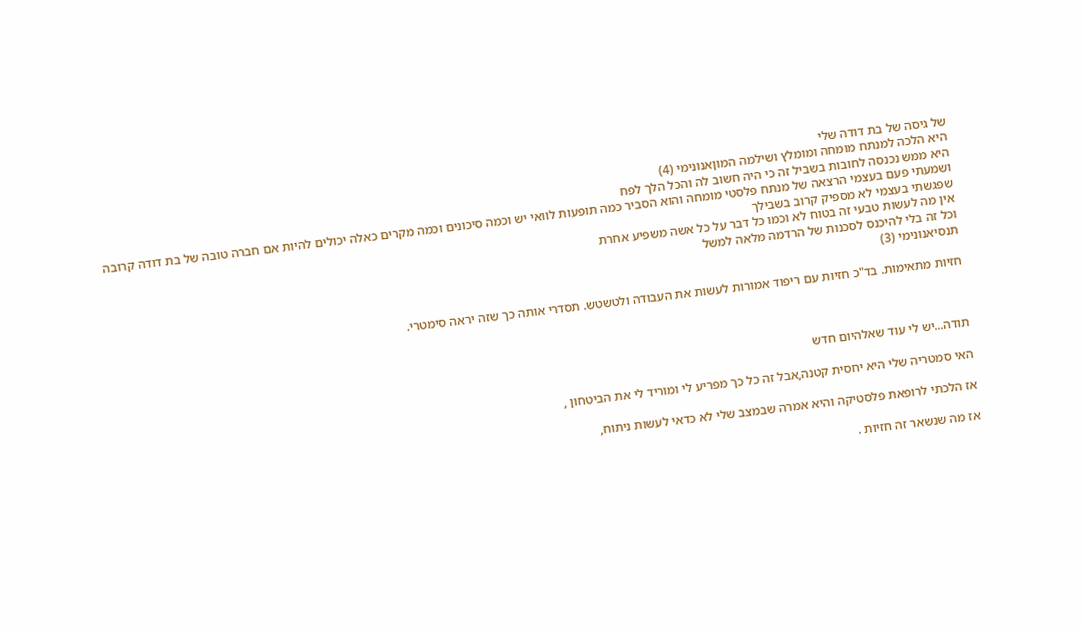של גיסה של בת דודה שלי
היא הלכה למנתח מומחה ומומלץ ושילמה המוןאנונימי (4)
היא ממש נכנסה לחובות בשביל זה כי היה חשוב לה והכל הלך לפח
ושמעתי פעם בעצמי הרצאה של מנתח פלסטי מומחה והוא הסביר כמה תופעות לוואי יש וכמה סיכונים וכמה מקרים כאלה יכולים להיות אם חברה טובה של בת דודה קרובה שפגשתי בעצמי לא מספיק קרוב בשבילך
אין מה לעשות טבעי זה בטוח לא וכמו כל דבר על כל אשה משפיע אחרת
וכל זה בלי להיכנס לסכנות של הרדמה מלאה למשל
תנסיאנונימי (3)

חזיות מתאימות. בד"כ חזיות עם ריפוד אמורות לעשות את העבודה ולטשטש. תסדרי אותה כך שזה יראה סימטרי.



תודה...יש לי עוד שאלהיום חדש

האי סמטריה שלי היא יחסית קטנה,אבל זה כל כך מפריע לי ומוריד לי את הביטחון ,

אז הלכתי לרופאת פלסטיקה והיא אמרה שבמצב שלי לא כדאי לעשות ניתוח,

אז מה שנשאר זה חזיות .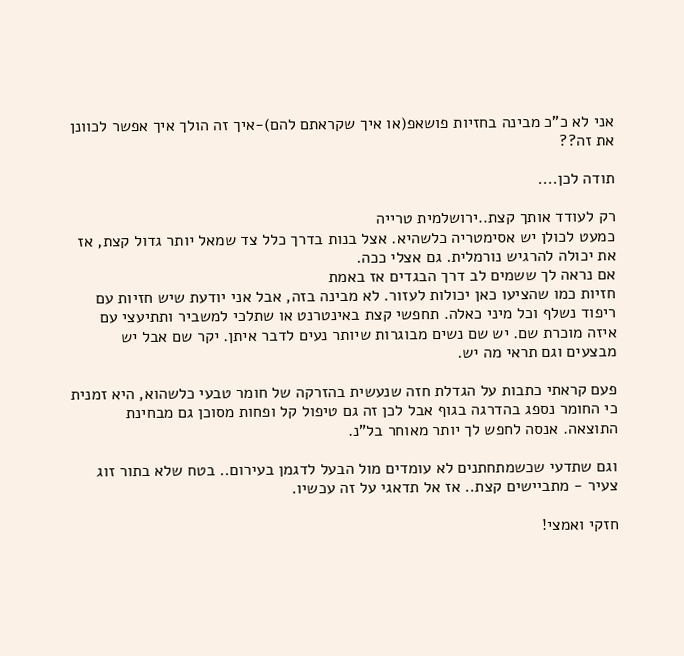אני לא כ"כ מבינה בחזיות פושאפ(או איך שקראתם להם)-איך זה הולך איך אפשר לכוונן את זה??

תודה לכן....

רק לעודד אותך קצת..ירושלמית טרייה
כמעט לכולן יש אסימטריה כלשהיא. אצל בנות בדרך כלל צד שמאל יותר גדול קצת, אז את יכולה להרגיש נורמלית. גם אצלי ככה.
אם נראה לך ששמים לב דרך הבגדים אז באמת
חזיות כמו שהציעו כאן יכולות לעזור. לא מבינה בזה, אבל אני יודעת שיש חזיות עם ריפוד נשלף וכל מיני כאלה. תחפשי קצת באינטרנט או שתלכי למשביר ותתיעצי עם איזה מוכרת שם. יש שם נשים מבוגרות שיותר נעים לדבר איתן. יקר שם אבל יש מבצעים וגם תראי מה יש.

פעם קראתי כתבות על הגדלת חזה שנעשית בהזרקה של חומר טבעי כלשהוא, היא זמנית כי החומר נספג בהדרגה בגוף אבל לכן זה גם טיפול קל ופחות מסוכן גם מבחינת התוצאה. אנסה לחפש לך יותר מאוחר בל"נ.

וגם שתדעי שכשמתחתנים לא עומדים מול הבעל לדגמן בעירום.. בטח שלא בתור זוג צעיר - מתביישים קצת.. אז אל תדאגי על זה עכשיו.

חזקי ואמצי!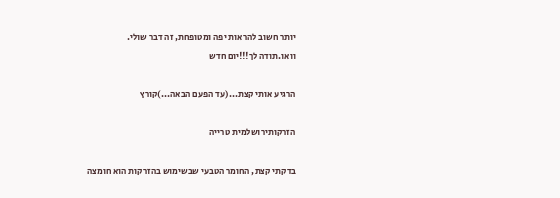יותר חשוב להראות יפה ומטופחת, זה דבר שולי.
וואו.תודה לך!!!יום חדש

הרגיע אותי קצת...(עד הפעם הבאה...)קורץ

הזרקותירושלמית טרייה

בדקתי קצת, החומר הטבעי שבשימוש בהזרקות הוא חומצה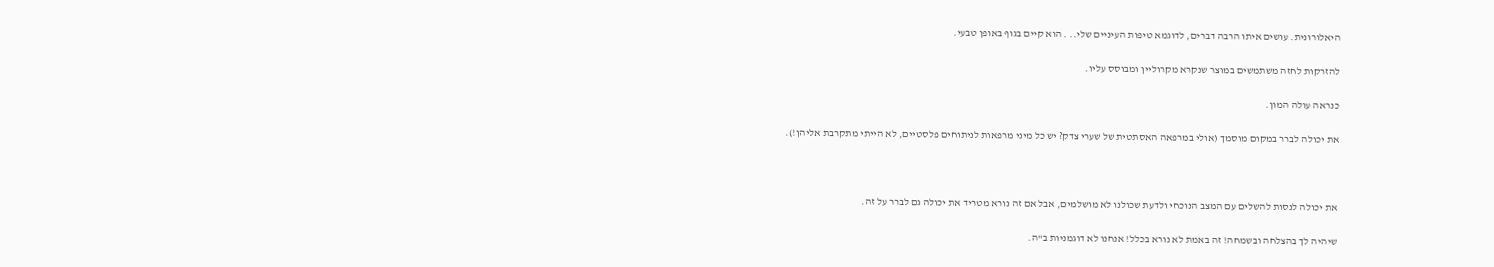היאלורונית. עושים איתו הרבה דברים, לדוגמא טיפות העיניים שלי.. . הוא קיים בגוף באופן טבעי.

להזרקות לחזה משתמשים במוצר שנקרא מקרוליין ומבוסס עליו.

כנראה עולה המון.

את יכולה לברר במקום מוסמך (אולי במרפאה האסתטית של שערי צדק? יש כל מיני מרפאות לניתוחים פלסטיים, לא הייתי מתקרבת אליהן!).



את יכולה לנסות להשלים עם המצב הנוכחי ולדעת שכולנו לא מושלמים, אבל אם זה נורא מטריד את יכולה גם לברר על זה.

שיהיה לך בהצלחה ובשמחה! זה באמת לא נורא בכלל! אנחנו לא דוגמניות ב"ה.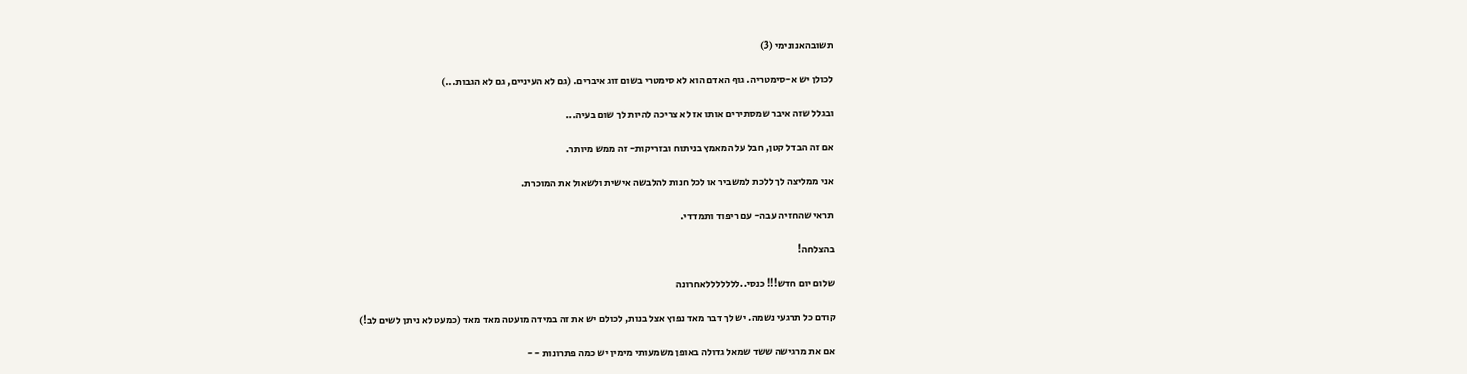תשובהאנונימי (3)

לכולן יש א-סימטריה. גוף האדם הוא לא סימטרי בשום זוג איברים. (גם לא העיניים, גם לא הגבות...)

ובגלל שזה איבר שמסתירים אותו אז לא צריכה להיות לך שום בעיה...

אם זה הבדל קטן, חבל על המאמץ בניתוח ובזריקות- זה ממש מיותר.

אני ממליצה לך ללכת למשביר או לכל חנות להלבשה אישית ולשאול את המוכרת.

תראי שהחזיה עבה- עם ריפוד ותמדדי.

בהצלחה!

שלום יום חדש!!! כנסי..לללללללאחרונה

קודם כל תרגעי נשמה. יש לך דבר מאד נפוץ אצל בנות, לכולם יש את זה במידה מועטה מאד מאד (כמעט לא ניתן לשים לב!)

אם את מרגישה ששד שמאל גדולה באופן משמעותי מימין יש כמה פתרונות - -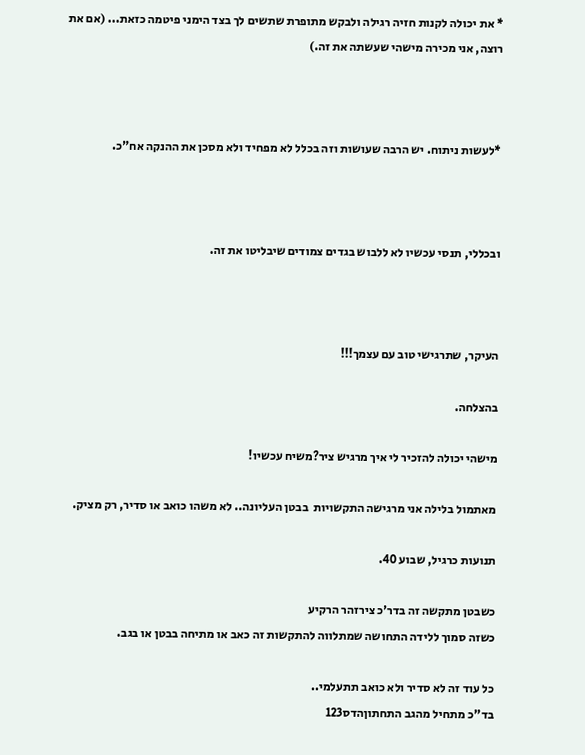* את יכולה לקנות חזיה רגילה ולבקש מתופרת שתשים לך בצד הימני פיטמה כזאת... (אם את רוצה, אני מכירה מישהי שעשתה את זה.)



*לעשות ניתוח. יש הרבה שעושות וזה בכלל לא מפחיד ולא מסכן את ההנקה אח"כ.



ובכללי, תנסי עכשיו לא ללבוש בגדים צמודים שיבליטו את זה.



העיקר, שתרגישי טוב עם עצמך!!!

בהצלחה.

מישהי יכולה להזכיר לי איך מרגיש ציר?משיח עכשיו!

מאתמול בלילה אני מרגישה התקשויות  בבטן העליונה.. לא משהו כואב או סדיר, רק מציק.

תנועות כרגיל, שבוע 40.

כשבטן מתקשה זה בדר'כ צירזהר הרקיע
כשזה סמוך ללידה התחושה שמתלווה להתקשות זה כאב או מתיחה בבטן או בגב.

כל עוד זה לא סדיר ולא כואב תתעלמי..
בד"כ מתחיל מהגב התחתוןהדס123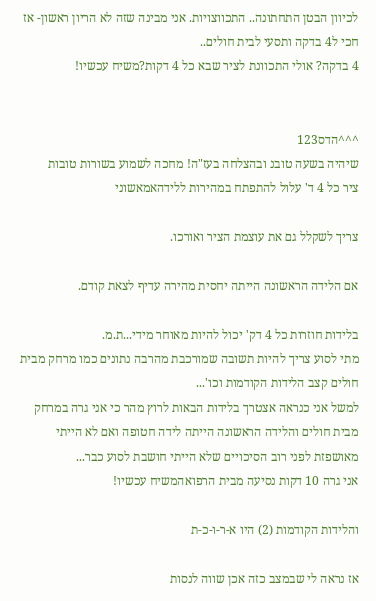לכיוון הבטן התחתונה.. התכווצויות. אני מבינה שזה לא הריון ראשון- אז חכי ל4 בדקה ותסעי לבית חולים..
4 בדקה? אולי התכוונת לציר שבא כל 4 דקות?משיח עכשיו!


^^^הדס123
שיהיה בשעה טובנ ובהצלחה בעז"ה! מחכה לשמוע בשורות טובות
ציר כל 4 ד' עלול להתפתח במהירות ללידהאמאשוני

צריך לשקלל גם את עוצמת הציר ואורכו.

אם הלידה הראשונה הייתה יחסית מהירה עדיף לצאת קודם.

בלידות חוזרות כל 4 דק' יכול להיות מאוחר מידי...ת.מ.
מתי לסוע צריך להיות תשובה שמורכבת מהרבה נתונים כמו מרחק מבית חולים קצב הלידות הקודמות וכו'...
למשל אני כנראה אצטרך בלידות הבאות לרוץ מהר כי אני גרה במרחק מבית חולים והלידה הראשונה הייתה לידה חטופה ואם לא הייתי מאושפזת לפני רוב הסיכויים שלא הייתי חושבת לסוע כבר...
אני גרה 10 דקות נסיעה מבית הרפואהמשיח עכשיו!

והלידות הקודמות (2) היו א-ר-ו-כ-ת

אז נראה לי שבמצב כזה אכן שווה לנסות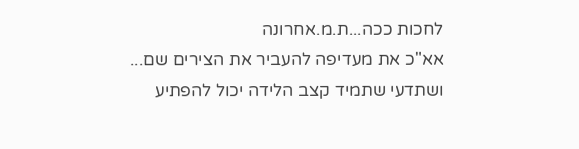לחכות ככה...ת.מ.אחרונה
אא"כ את מעדיפה להעביר את הצירים שם...
ושתדעי שתמיד קצב הלידה יכול להפתיע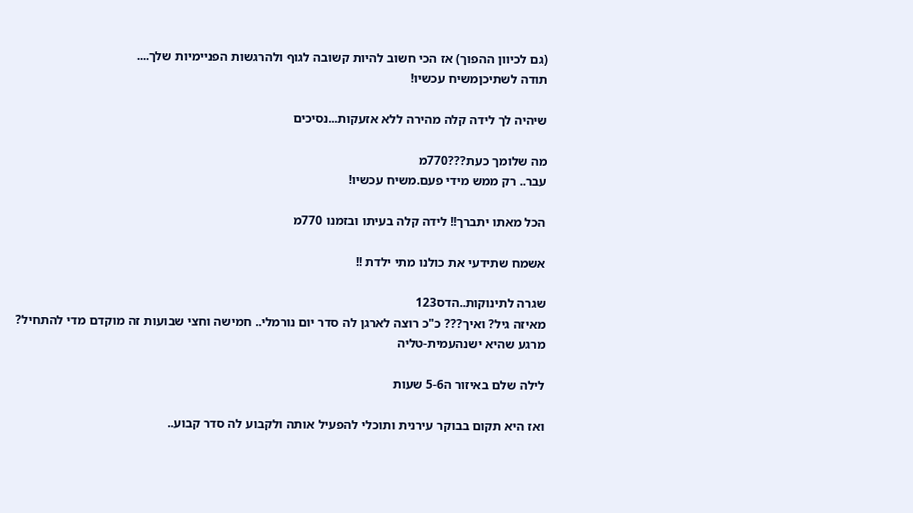(גם לכיוון ההפוך) אז הכי חשוב להיות קשובה לגוף ולהרגשות הפניימיות שלך....
תודה לשתיכןמשיח עכשיו!

שיהיה לך לידה קלה מהירה ללא אזעקות...נסיכים

מה שלומך כעת???770מ
עבר.. רק ממש מידי פעם.משיח עכשיו!

הכל מאתו יתברך!! לידה קלה בעיתו ובזמנו 770מ

אשמח שתידעי את כולנו מתי ילדת !!

שגרה לתינוקות..הדס123
מאיזה גיל? ואיך??? כ"כ רוצה לארגן לה סדר יום נורמלי.. חמישה וחצי שבועות זה מוקדם מדי להתחיל?
מרגע שהיא ישנהעמית-טליה

לילה שלם באיזור ה5-6 שעות

ואז היא תקום בבוקר עירנית ותוכלי להפעיל אותה ולקבוע לה סדר קבוע..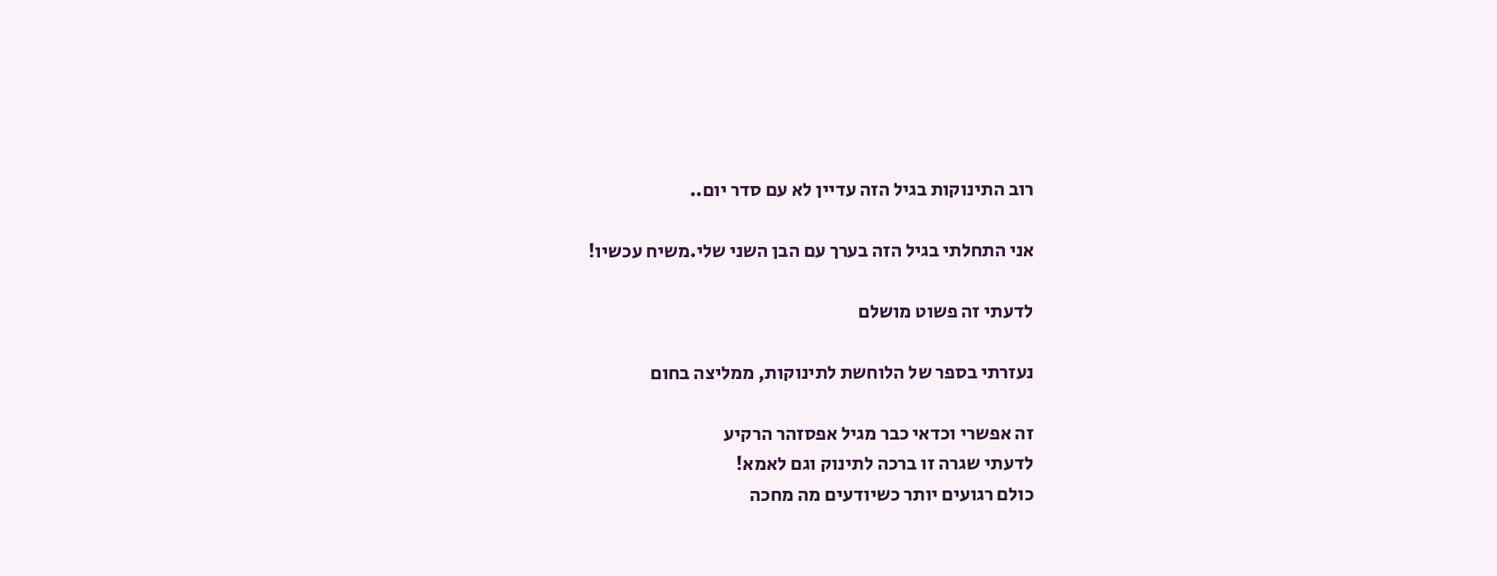רוב התינוקות בגיל הזה עדיין לא עם סדר יום..

אני התחלתי בגיל הזה בערך עם הבן השני שלי.משיח עכשיו!

לדעתי זה פשוט מושלם

נעזרתי בספר של הלוחשת לתינוקות, ממליצה בחום

זה אפשרי וכדאי כבר מגיל אפסזהר הרקיע
לדעתי שגרה זו ברכה לתינוק וגם לאמא!
כולם רגועים יותר כשיודעים מה מחכה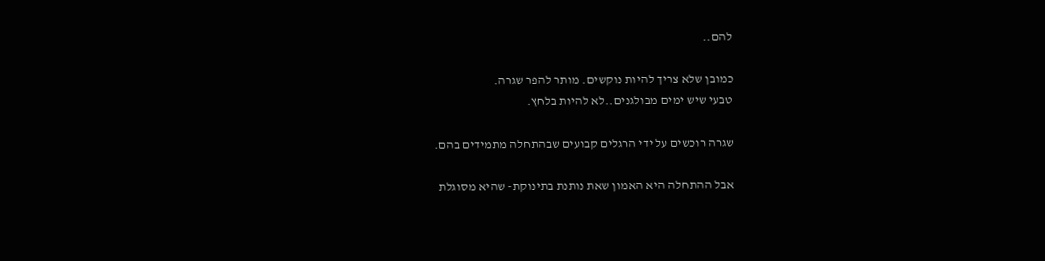להם..

כמובן שלא צריך להיות נוקשים. מותר להפר שגרה.
טבעי שיש ימים מבולגנים..לא להיות בלחץ.

שגרה רוכשים על ידי הרגלים קבועים שבהתחלה מתמידים בהם.

אבל ההתחלה היא האמון שאת נותנת בתינוקת- שהיא מסוגלת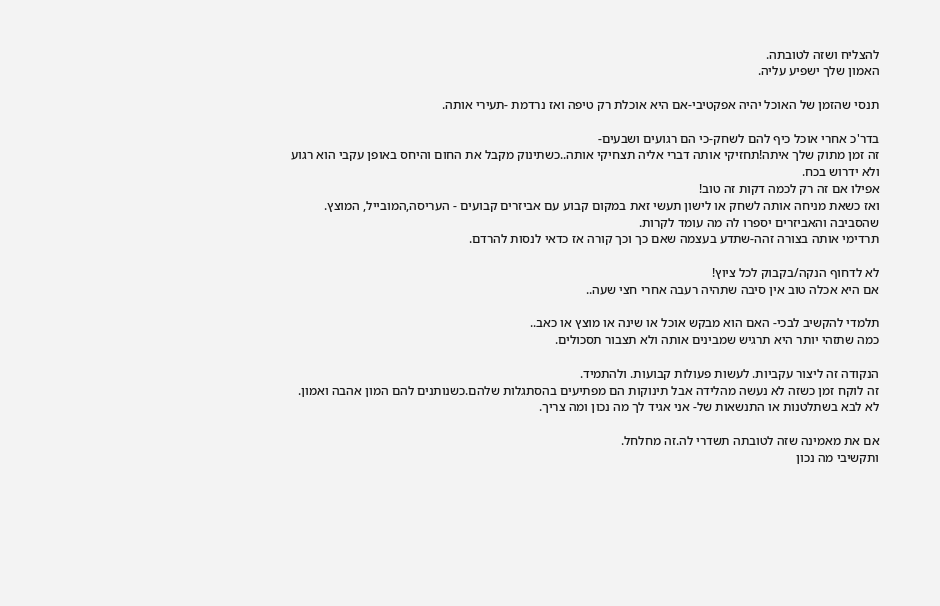להצליח ושזה לטובתה.
האמון שלך ישפיע עליה.

תנסי שהזמן של האוכל יהיה אפקטיבי-אם היא אוכלת רק טיפה ואז נרדמת -תעירי אותה.

בדר'כ אחרי אוכל כיף להם לשחק-כי הם רגועים ושבעים-
זה זמן מתוק שלך איתה!תחזיקי אותה דברי אליה תצחיקי אותה..כשתינוק מקבל את החום והיחס באופן עקבי הוא רגוע ולא ידרוש בכח.
אפילו אם זה רק לכמה דקות זה טוב!
ואז כשאת מניחה אותה לשחק או לישון תעשי זאת במקום קבוע עם אביזרים קבועים - העריסה,המובייל, המוצץ.
שהסביבה והאביזרים יספרו לה מה עומד לקרות.
תרדימי אותה בצורה זהה-שתדע בעצמה שאם כך וכך קורה אז כדאי לנסות להרדם.

לא לדחוף הנקה/בקבוק לכל ציוץ!
אם היא אכלה טוב אין סיבה שתהיה רעבה אחרי חצי שעה..

תלמדי להקשיב לבכי- האם הוא מבקש אוכל או שינה או מוצץ או כאב..
כמה שתזהי יותר היא תרגיש שמבינים אותה ולא תצבור תסכולים.

הנקודה זה ליצור עקביות. לעשות פעולות קבועות. ולהתמיד.
זה לוקח זמן כשזה לא נעשה מהלידה אבל תינוקות הם מפתיעים בהסתגלות שלהם.כשנותנים להם המון אהבה ואמון.
לא לבא בשתלטנות או התנשאות של- אני אגיד לך מה נכון ומה צריך.

אם את מאמינה שזה לטובתה תשדרי לה.זה מחלחל.
ותקשיבי מה נכון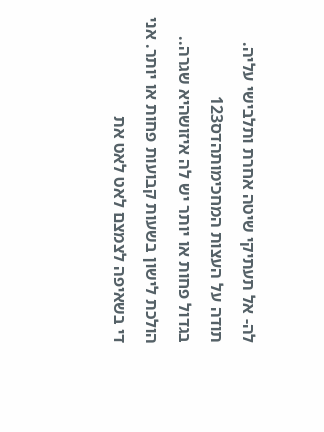לה- אל תעתיקי שיטה אחרת ותלבישי עליה.
תודה על העצות המחכימותהדס123
בגדול פחות או יותר יש לה איזושהיא שגרה.. הולכת לישון בשעות קבועות פחות או יותר. אני די בשאיפה לצמצם לאט לאט את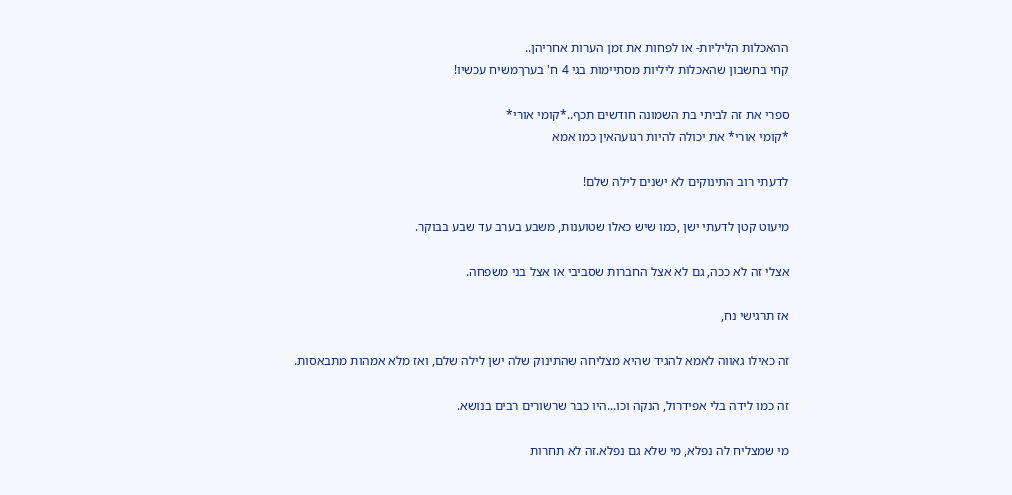ההאכלות הליליות- או לפחות את זמן הערות אחריהן..
קחי בחשבון שהאכלות ליליות מסתיימות בגי 4 ח' בערךמשיח עכשיו!

ספרי את זה לביתי בת השמונה חודשים תכף..*קומי אורי*
*קומי אורי* את יכולה להיות רגועהאין כמו אמא

לדעתי רוב התינוקים לא ישנים לילה שלם!

מיעוט קטן לדעתי ישן ,כמו שיש כאלו שטוענות, משבע בערב עד שבע בבוקר.

אצלי זה לא ככה, גם לא אצל החברות שסביבי או אצל בני משפחה.

אז תרגישי נח,

זה כאילו גאווה לאמא להגיד שהיא מצליחה שהתינוק שלה ישן לילה שלם, ואז מלא אמהות מתבאסות.

זה כמו לידה בלי אפידרול, הנקה וכו...היו כבר שרשורים רבים בנושא.

מי שמצליח לה נפלא, מי שלא גם נפלא.זה לא תחרות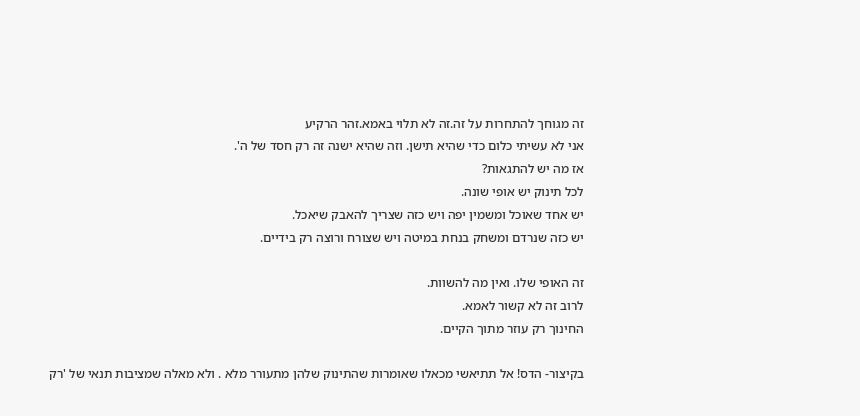זה מגוחך להתחרות על זה.זה לא תלוי באמא.זהר הרקיע
אני לא עשיתי כלום כדי שהיא תישן. וזה שהיא ישנה זה רק חסד של ה'.
אז מה יש להתגאות?
לכל תינוק יש אופי שונה.
יש אחד שאוכל ומשמין יפה ויש כזה שצריך להאבק שיאכל.
יש כזה שנרדם ומשחק בנחת במיטה ויש שצורח ורוצה רק בידיים.

זה האופי שלו. ואין מה להשוות.
לרוב זה לא קשור לאמא.
החינוך רק עוזר מתוך הקיים.

בקיצור- הדס! אל תתיאשי מכאלו שאומרות שהתינוק שלהן מתעורר מלא . ולא מאלה שמציבות תנאי של 'רק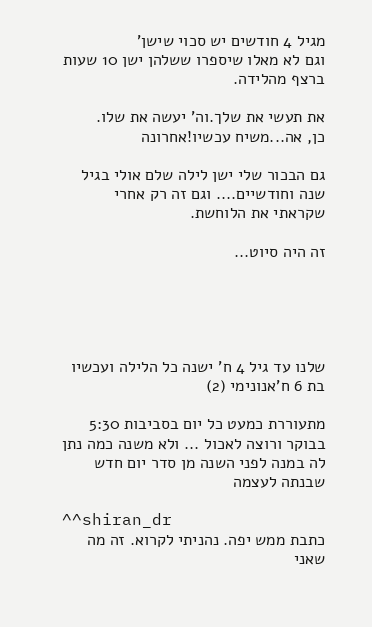מגיל 4 חודשים יש סכוי שישן'
וגם לא מאלו שיספרו ששלהן ישן 10 שעות ברצף מהלידה.

את תעשי את שלך.וה' יעשה את שלו.
כן, אה...משיח עכשיו!אחרונה

גם הבכור שלי ישן לילה שלם אולי בגיל שנה וחודשיים.... וגם זה רק אחרי שקראתי את הלוחשת.

זה היה סיוט...





שלנו עד גיל 4 ח' ישנה כל הלילה ועכשיו בת 6 ח'אנונימי (2)

מתעוררת כמעט כל יום בסביבות 5:30 בבוקר ורוצה לאכול ... ולא משנה כמה נתן לה במנה לפני השנה מן סדר יום חדש שבנתה לעצמה

^^shiran_dr
כתבת ממש יפה. נהניתי לקרוא. זה מה שאני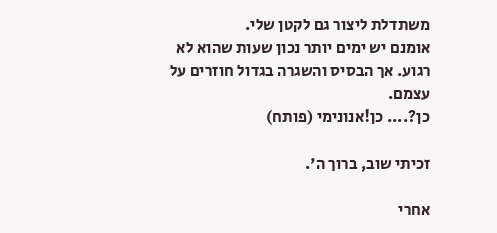משתדלת ליצור גם לקטן שלי.
אומנם יש ימים יותר נכון שעות שהוא לא רגוע. אך הבסיס והשגרה בגדול חוזרים על עצמם.
כן?.... כן!אנונימי (פותח)

זכיתי שוב, ברוך ה'.

אחרי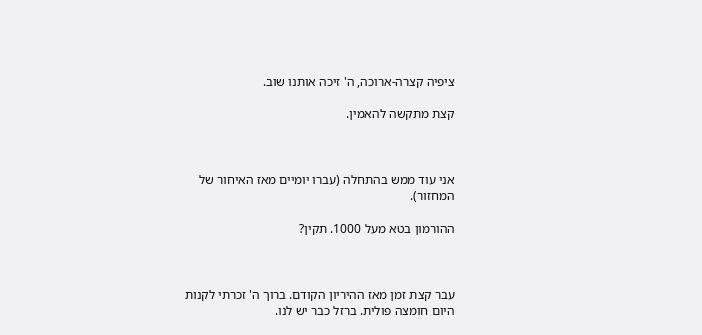ציפיה קצרה-ארוכה, ה' זיכה אותנו שוב.

קצת מתקשה להאמין.



אני עוד ממש בהתחלה (עברו יומיים מאז האיחור של המחזור).

ההורמון בטא מעל 1000. תקין?



עבר קצת זמן מאז ההיריון הקודם. ברוך ה' זכרתי לקנות היום חומצה פולית. ברזל כבר יש לנו.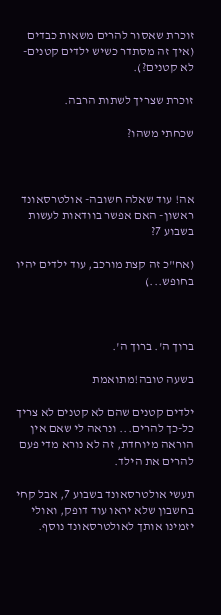זוכרת שאסור להרים משאות כבדים (איך זה מסתדר כשיש ילדים קטנים-לא קטנים?).

זוכרת שצריך לשתות הרבה.

שכחתי משהו?



אה! עוד שאלה חשובה- אולטרסאונד ראשון- האם אפשר בוודאות לעשות בשבוע 7?

(אח"כ זה קצת מורכב, עוד ילדים יהיו בחופש...)



ברוך ה'. ברוך ה'.

בשעה טובה!מתואמת

ילדים קטנים שהם לא קטנים לא צריך כל-כך להרים... ונראה לי שאם אין הוראה מיוחדת, זה לא נורא מדי פעם להרים את הילד.

תעשי אולטרסאונד בשבוע 7, אבל קחי בחשבון שלא יראו עוד דופק, ואולי יזמינו אותך לאולטרסאונד נוסף.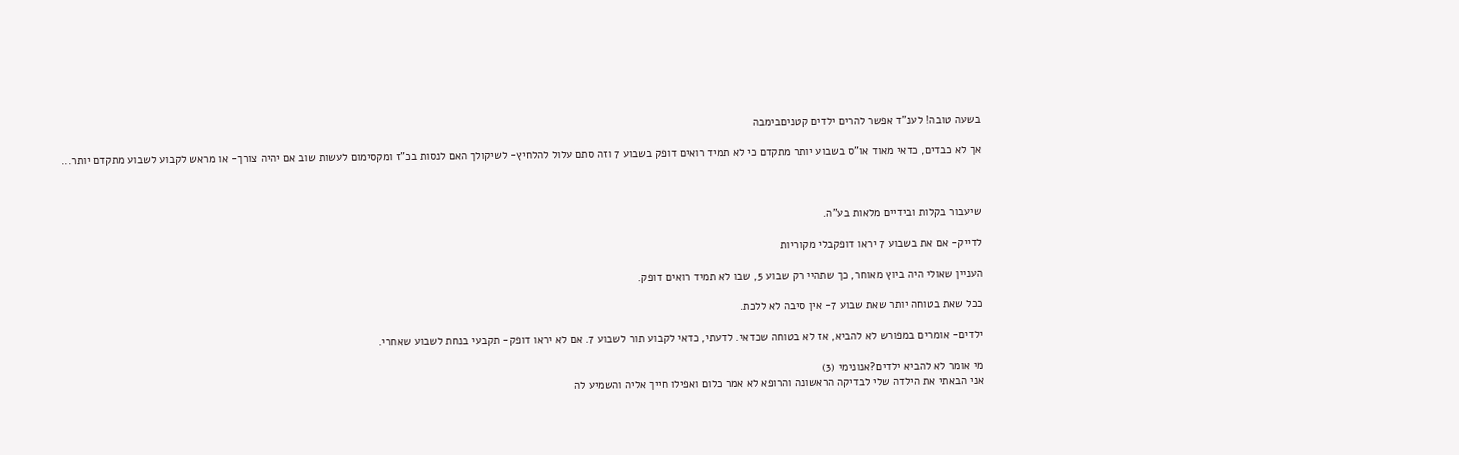בשעה טובה! לענ"ד אפשר להרים ילדים קטניםבימבה

אך לא כבדים, כדאי מאוד או"ס בשבוע יותר מתקדם כי לא תמיד רואים דופק בשבוע 7 וזה סתם עלול להלחיץ- לשיקולך האם לנסות בכ"ז ומקסימום לעשות שוב אם יהיה צורך- או מראש לקבוע לשבוע מתקדם יותר...



שיעבור בקלות ובידיים מלאות בע"ה.

לדייק- אם את בשבוע 7 יראו דופקבלי מקוריות

העניין שאולי היה ביוץ מאוחר, כך שתהיי רק שבוע 5, שבו לא תמיד רואים דופק.

ככל שאת בטוחה יותר שאת שבוע 7- אין סיבה לא ללכת.

ילדים- אומרים במפורש לא להביא, אז לא בטוחה שכדאי. לדעתי, כדאי לקבוע תור לשבוע 7. אם לא יראו דופק- תקבעי בנחת לשבוע שאחרי.

מי אומר לא להביא ילדים?אנונימי (3)
אני הבאתי את הילדה שלי לבדיקה הראשונה והרופא לא אמר כלום ואפילו חייך אליה והשמיע לה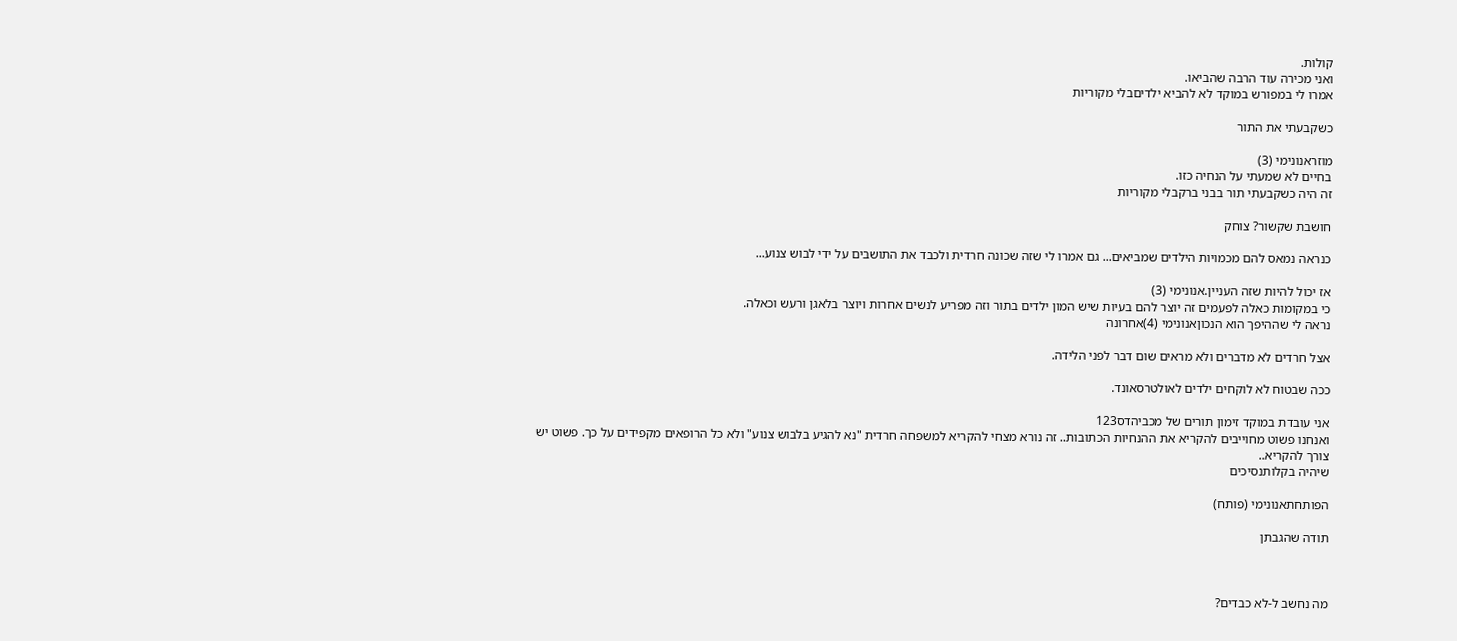קולות.
ואני מכירה עוד הרבה שהביאו.
אמרו לי במפורש במוקד לא להביא ילדיםבלי מקוריות

כשקבעתי את התור

מוזראנונימי (3)
בחיים לא שמעתי על הנחיה כזו.
זה היה כשקבעתי תור בבני ברקבלי מקוריות

חושבת שקשור? צוחק

כנראה נמאס להם מכמויות הילדים שמביאים... גם אמרו לי שזה שכונה חרדית ולכבד את התושבים על ידי לבוש צנוע...

אז יכול להיות שזה העניין.אנונימי (3)
כי במקומות כאלה לפעמים זה יוצר להם בעיות שיש המון ילדים בתור וזה מפריע לנשים אחרות ויוצר בלאגן ורעש וכאלה.
נראה לי שההיפך הוא הנכוןאנונימי (4)אחרונה

אצל חרדים לא מדברים ולא מראים שום דבר לפני הלידה.

ככה שבטוח לא לוקחים ילדים לאולטרסאונד.

אני עובדת במוקד זימון תורים של מכביהדס123
ואנחנו פשוט מחוייבים להקריא את ההנחיות הכתובות.. זה נורא מצחי להקריא למשפחה חרדית "נא להגיע בלבוש צנוע" ולא כל הרופאים מקפידים על כך. פשוט יש צורך להקריא..
שיהיה בקלותנסיכים

הפותחתאנונימי (פותח)

תודה שהגבתן



מה נחשב ל-לא כבדים?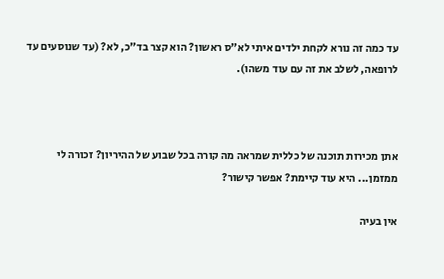עד כמה זה נורא לקחת ילדים איתי לא"ס ראשון? הוא קצר בד"כ, לא? (עד שנוסעים עד לרופאה, לשלב את זה עם עוד משהו).



אתן מכירות תוכנה של כללית שמראה מה קורה בכל שבוע של ההיריון? זכורה לי ממזמן... היא עוד קיימת? אפשר קישור?

אין בעיה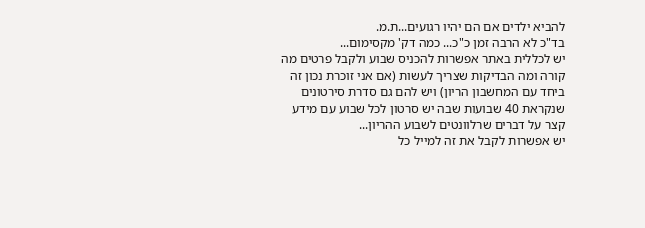להביא ילדים אם הם יהיו רגועים...ת.מ.
בד"כ לא הרבה זמן כ"כ... כמה דק' מקסימום...
יש לכללית באתר אפשרות להכניס שבוע ולקבל פרטים מה קורה ומה הבדיקות שצריך לעשות (אם אני זוכרת נכון זה ביחד עם המחשבון הריון) ויש להם גם סדרת סירטונים שנקראת 40 שבועות שבה יש סרטון לכל שבוע עם מידע קצר על דברים שרלוונטים לשבוע ההריון...
יש אפשרות לקבל את זה למייל כל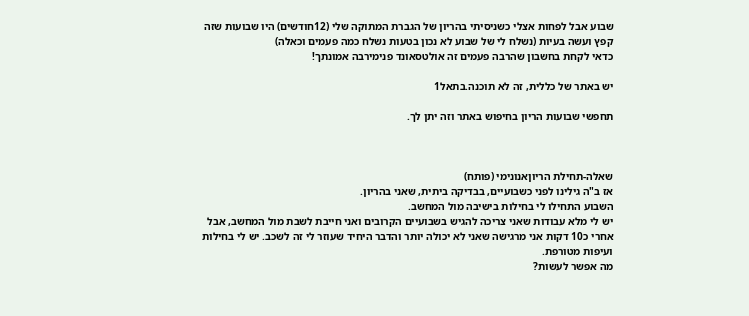שבוע אבל לפחות אצלי כשניסיתי בהריון של הגברת המתוקה שלי (12חודשים) היו שבועות שזה קפץ ועשה בעיות (נשלח לי של שבוע לא נכון בטעות נשלח כמה פעמים וכאלה)
כדאי לקחת בחשבון שהרבה פעמים זה אולטסאונד פנימירבה אמונתך!

יש באתר של כללית, זה לא תוכנה.בתאל1

תחפשי שבועות הריון בחיפוש באתר וזה יתן לך.



שאלה-תחילת הריוןאנונימי (פותח)
אז ב"ה גילינו לפני כשבועיים, בבדיקה ביתית, שאני בהריון.
השבוע התחילו לי בחילות בישיבה מול המחשב.
יש לי מלא עבודות שאני צריכה להגיש בשבועיים הקרובים ואני חייבת לשבת מול המחשב, אבל אחרי כ10 דקות אני מרגישה שאני לא יכולה יותר והדבר היחיד שעוזר לי זה לשכב. יש לי בחילות ועיפות מטורפת.
מה אפשר לעשות?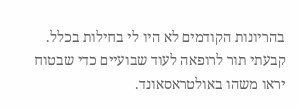בהריונות הקודמים לא היו לי בחילות בכלל.
קבעתי תור לרופאה לעוד שבועיים כדי שבטוח יראו משהו באולטראסאונד.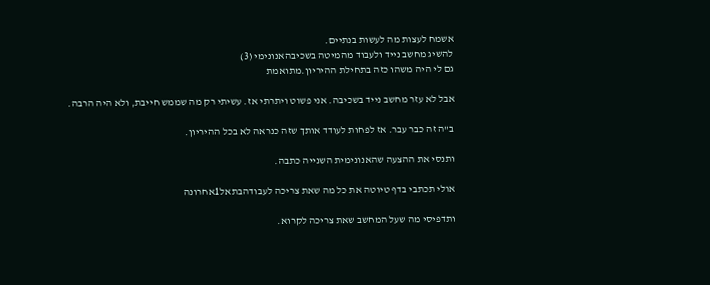אשמח לעצות מה לעשות בנתיים.
להשיג מחשב נייד ולעבוד מהמיטה בשכיבהאנונימי (3)
גם לי היה משהו כזה בתחילת ההיריון.מתואמת

אבל לא עזר מחשב נייד בשכיבה. אני פשוט ויתרתי אז. עשיתי רק מה שממש חייבת, ולא היה הרבה.

ב"ה זה כבר עבר. אז לפחות לעודד אותך שזה כנראה לא בכל ההיריון.

ותנסי את ההצעה שהאנונימית השנייה כתבה.

אולי תכתבי בדף טיוטה את כל מה שאת צריכה לעבודהבתאל1אחרונה

ותדפיסי מה שעל המחשב שאת צריכה לקרוא.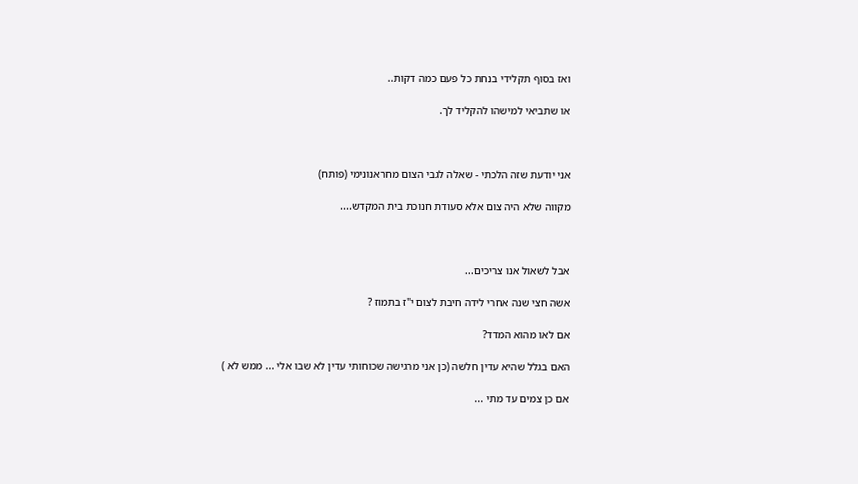ואז בסוף תקלידי בנחת כל פעם כמה דקות..

או שתביאי למישהו להקליד לך.



אני יודעת שזה הלכתי - שאלה לגבי הצום מחראנונימי (פותח)

מקווה שלא היה צום אלא סעודת חנוכת בית המקדש....



אבל לשאול אנו צריכים...

אשה חצי שנה אחרי לידה חיבת לצום י"ז בתמוז ?

אם לאו מהוא המדד?

האם בגלל שהיא עדין חלשה (כן אני מרגישה שכוחותי עדין לא שבו אלי ... ממש לא )

אם כן צמים עד מתי ...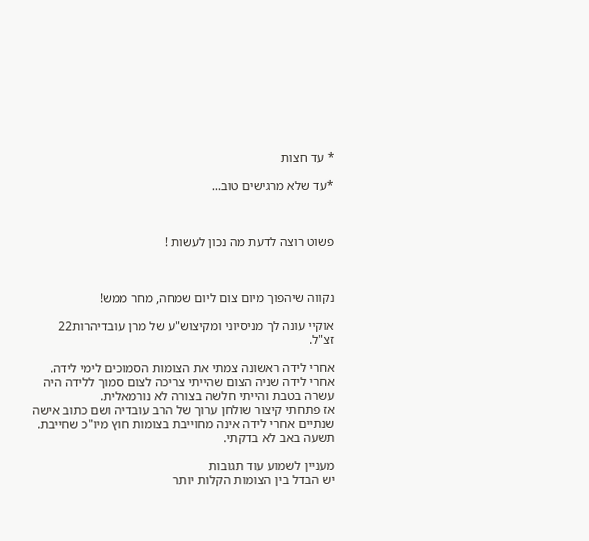* עד חצות

*עד שלא מרגישים טוב...



פשוט רוצה לדעת מה נכון לעשות !



נקווה שיהפוך מיום צום ליום שמחה, מחר ממש!

אוקיי עונה לך מניסיוני ומקיצוש"ע של מרן עובדיהרות22
זצ"ל.

אחרי לידה ראשונה צמתי את הצומות הסמוכים לימי לידה. אחרי לידה שניה הצום שהייתי צריכה לצום סמוך ללידה היה עשרה בטבת והייתי חלשה בצורה לא נורמאלית.
אז פתחתי קיצור שולחן ערוך של הרב עובדיה ושם כתוב אישה שנתיים אחרי לידה אינה מחוייבת בצומות חוץ מיו"כ שחייבת. תשעה באב לא בדקתי.

מעניין לשמוע עוד תגובות
יש הבדל בין הצומות הקלות יותר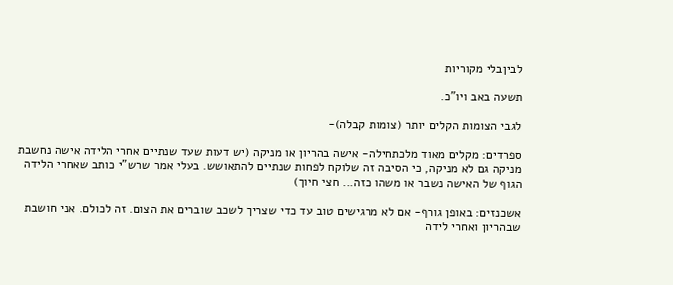לביןבלי מקוריות

תשעה באב ויו"כ.

לגבי הצומות הקלים יותר (צומות קבלה)-

ספרדים: מקלים מאוד מלכתחילה- אישה בהריון או מניקה (יש דעות שעד שנתיים אחרי הלידה אישה נחשבת מניקה גם לא מניקה, כי הסיבה זה שלוקח לפחות שנתיים להתאושש. בעלי אמר שרש"י כותב שאחרי הלידה הגוף של האישה נשבר או משהו כזה... חצי חיוך)

אשכנזים: באופן גורף- אם לא מרגישים טוב עד כדי שצריך לשכב שוברים את הצום. זה לכולם. אני חושבת שבהריון ואחרי לידה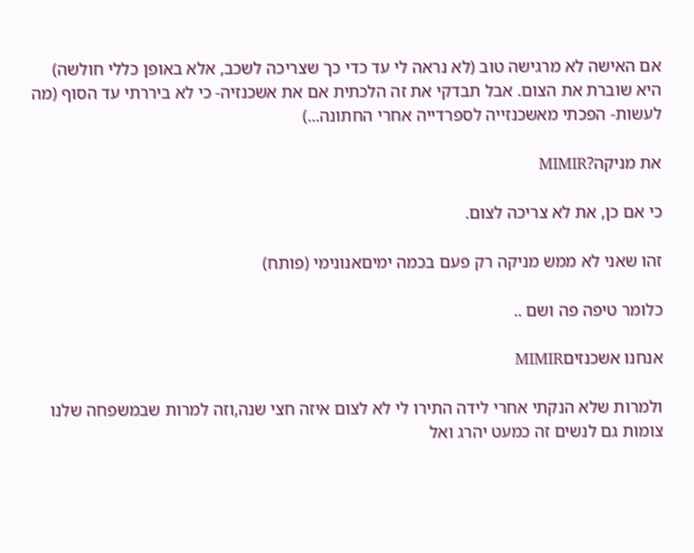אם האישה לא מרגישה טוב (לא נראה לי עד כדי כך שצריכה לשכב, אלא באופן כללי חולשה) היא שוברת את הצום. אבל תבדקי את זה הלכתית אם את אשכנזיה- כי לא ביררתי עד הסוף (מה לעשות- הפכתי מאשכנזייה לספרדייה אחרי החתונה...)

את מניקה?MIMIR

כי אם כן, את לא צריכה לצום.

זהו שאני לא ממש מניקה רק פעם בכמה ימיםאנונימי (פותח)

כלומר טיפה פה ושם ..

אנחנו אשכנזיםMIMIR

ולמרות שלא הנקתי אחרי לידה התירו לי לא לצום איזה חצי שנה,וזה למרות שבמשפחה שלנו צומות גם לנשים זה כמעט יהרג ואל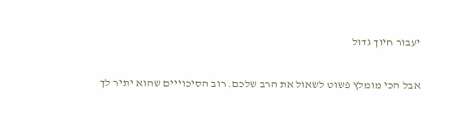יעבור חיוך גדול

אבל הכי מומלץ פשוט לשאול את הרב שלכם. רוב הסיכוייים שהוא יתיר לך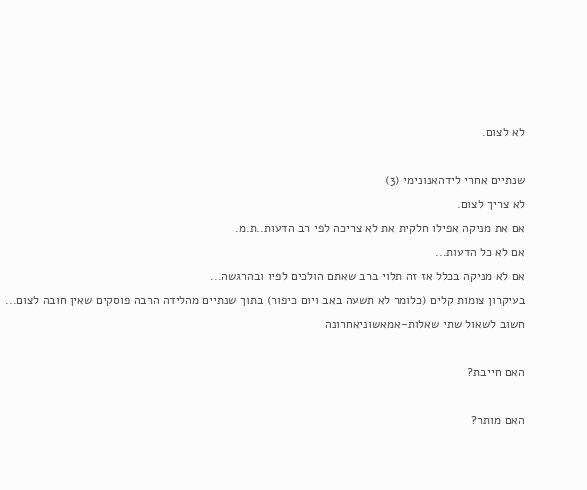לא לצום.

שנתיים אחרי לידהאנונימי (3)
לא צריך לצום.
אם את מניקה אפילו חלקית את לא צריכה לפי רב הדעות..ת.מ.
אם לא כל הדעות...
אם לא מניקה בכלל אז זה תלוי ברב שאתם הולכים לפיו ובהרגשה...
בעיקרון צומות קלים (כלומר לא תשעה באב ויום כיפור) בתוך שנתיים מהלידה הרבה פוסקים שאין חובה לצום...
חשוב לשאול שתי שאלות-אמאשוניאחרונה

האם חייבת?

האם מותר?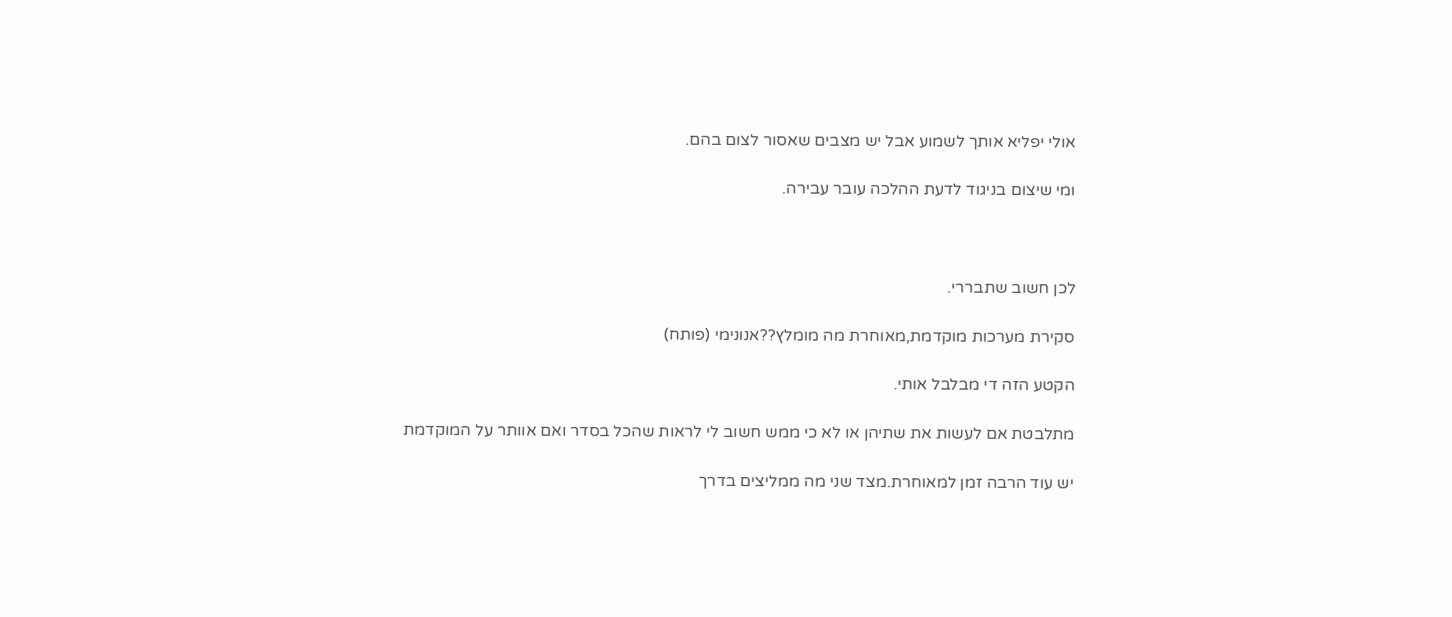אולי יפליא אותך לשמוע אבל יש מצבים שאסור לצום בהם.

ומי שיצום בניגוד לדעת ההלכה עובר עבירה.



לכן חשוב שתבררי.

סקירת מערכות מוקדמת,מאוחרת מה מומלץ??אנונימי (פותח)

הקטע הזה די מבלבל אותי.

מתלבטת אם לעשות את שתיהן או לא כי ממש חשוב לי לראות שהכל בסדר ואם אוותר על המוקדמת

יש עוד הרבה זמן למאוחרת.מצד שני מה ממליצים בדרך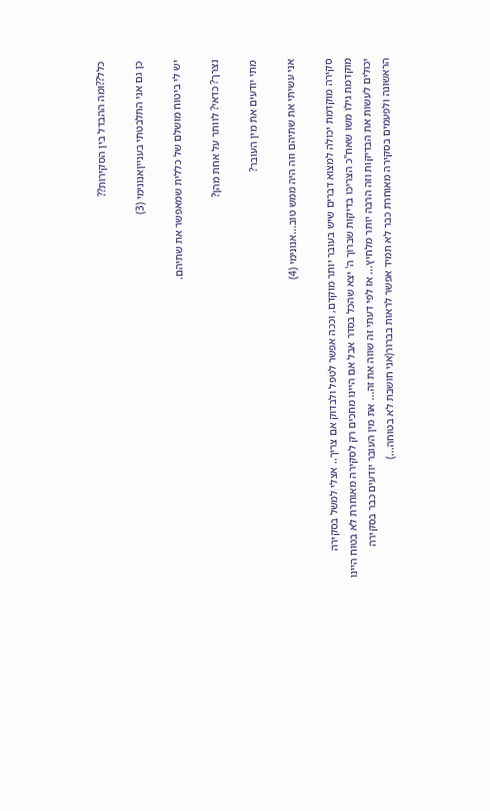כלל??ומה ההבדל בין הסקירות??

כן גם אני התלבטתי בענייןאנונימי (3)

יש לי ביטוח מושלם של כללית שמאפשר את שתיהם.

נצרך? כדאי? לוותר על אחת מהן?

מתי יודעים את מין העובר?

אני עשיתי את שתיהם וזה היה ממש טוב...אנונימי (4)

סקירה מוקדמת יכולה למצוא דברים שיש בעובר יותר מוקדם, וככה אפשר לטפל ולבדוק אם צריך.. אצלי למשל בסקירה מוקדמת גילו משו שאח"כ הצריכו בדיקות שברוך ה' יצא שהכל בסדר אבל אם היינו מחכים רק לסקירה מאוחרת לא בטוח היינו יכולים לעשות את הבדיקות וזה הרבה יותר מלחיץ... אז לפי דעתי זה שווה את זה... את מין העובר יודעים כבר בסקירה הראשונה ולפעמים בסקירה מאוחרת כבר לא תמיד אפשר לראות בברור(אני חושבת לא בטוחה...)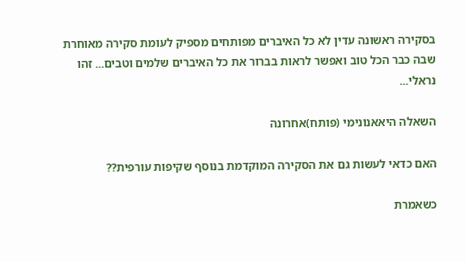בסקירה ראשונה עדין לא כל האיברים מפותחים מספיק לעומת סקירה מאוחרת שבה כבר הכל טוב ואפשר לראות בברור את כל האיברים שלמים וטבים... זהו נראלי...

השאלה היאאנונימי (פותח)אחרונה

האם כדאי לעשות גם את הסקירה המוקדמת בנוסף שקיפות עורפית??

כשאמרת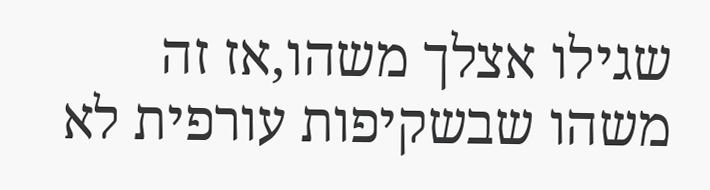שגילו אצלך משהו,אז זה משהו שבשקיפות עורפית לא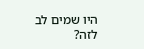היו שמים לב לזה?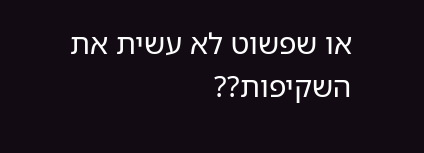או שפשוט לא עשית את השקיפות??